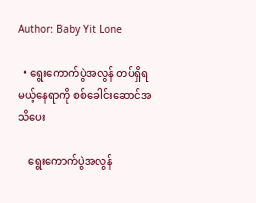Author: Baby Yit Lone

  • ရွေးကောက်ပွဲအလွန် တပ်ရှိရမယ့်နေရာကို စစ်ခေါင်းဆောင်အသိပေး

    ရွေးကောက်ပွဲအလွန်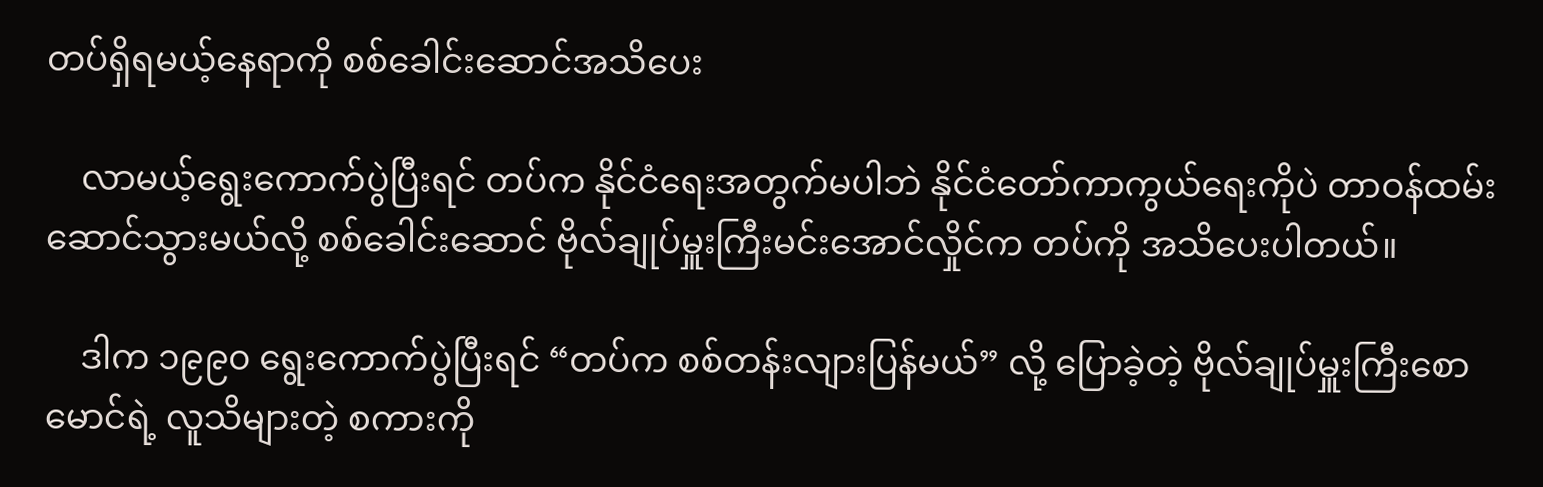တပ်ရှိရမယ့်နေရာကို စစ်ခေါင်းဆောင်အသိပေး

    လာမယ့်ရွေးကောက်ပွဲပြီးရင် တပ်က နိုင်ငံရေးအတွက်မပါဘဲ နိုင်ငံတော်ကာကွယ်ရေးကိုပဲ တာဝန်ထမ်းဆောင်သွားမယ်လို့ စစ်ခေါင်းဆောင် ဗိုလ်ချုပ်မှူးကြီးမင်းအောင်လှိုင်က တပ်ကို အသိပေးပါတယ်။

    ဒါက ၁၉၉၀ ရွေးကောက်ပွဲပြီးရင် “တပ်က စစ်တန်းလျားပြန်မယ်” လို့ ပြောခဲ့တဲ့ ဗိုလ်ချုပ်မှူးကြီးစောမောင်ရဲ့ လူသိများတဲ့ စကားကို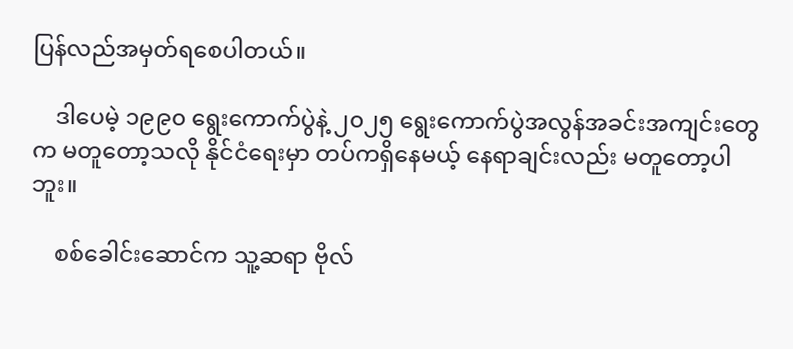ပြန်လည်အမှတ်ရစေပါတယ်။

    ဒါပေမဲ့ ၁၉၉၀ ရွေးကောက်ပွဲနဲ့ ၂၀၂၅ ရွေးကောက်ပွဲအလွန်အခင်းအကျင်းတွေက မတူတော့သလို နိုင်ငံရေးမှာ တပ်ကရှိနေမယ့် နေရာချင်းလည်း မတူတော့ပါဘူး။

    စစ်ခေါင်းဆောင်က သူ့ဆရာ ဗိုလ်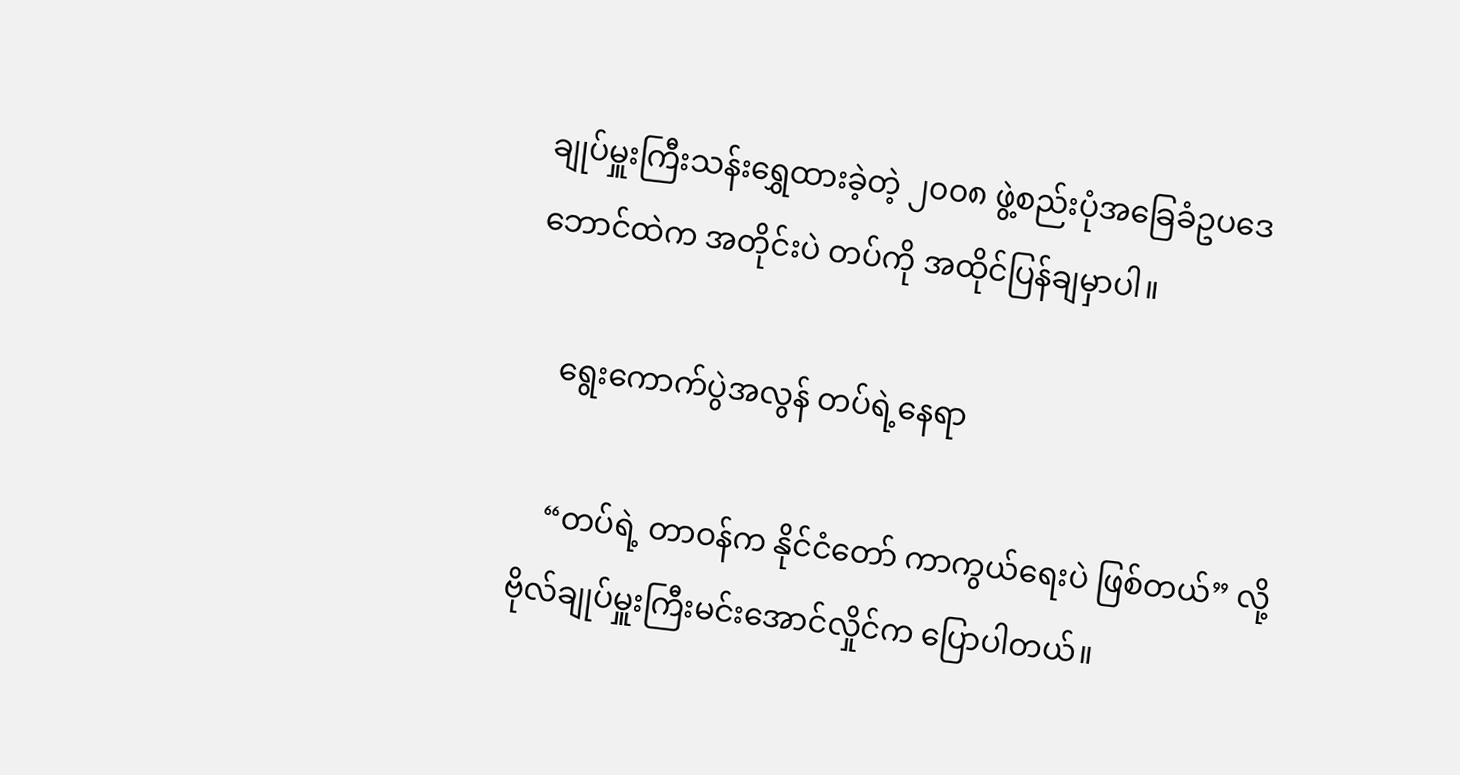ချုပ်မှူးကြီးသန်းရွှေထားခဲ့တဲ့ ၂၀၀၈ ဖွဲ့စည်းပုံအခြေခံဥပဒေ ဘောင်ထဲက အတိုင်းပဲ တပ်ကို အထိုင်ပြန်ချမှာပါ။

    ရွေးကောက်ပွဲအလွန် တပ်ရဲ့နေရာ

    “တပ်ရဲ့ တာဝန်က နိုင်ငံတော် ကာကွယ်ရေးပဲ ဖြစ်တယ်” လို့ ဗိုလ်ချုပ်မှူးကြီးမင်းအောင်လှိုင်က ပြောပါတယ်။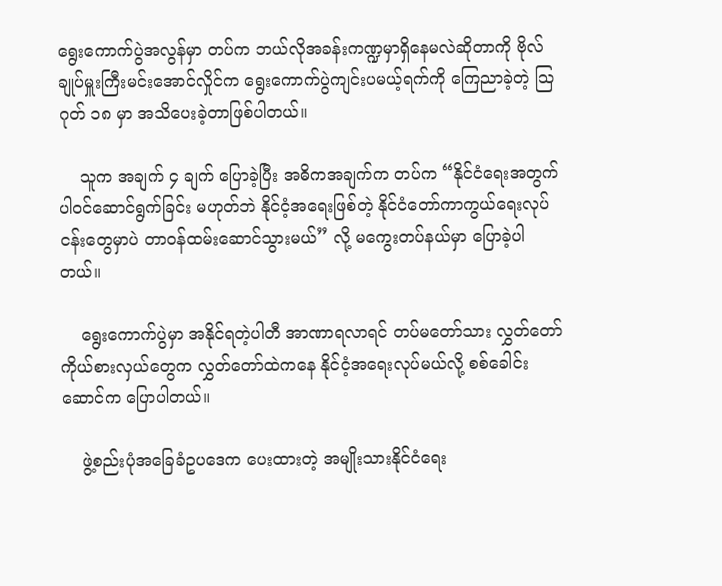ရွေးကောက်ပွဲအလွန်မှာ တပ်က ဘယ်လိုအခန်းကဏ္ဍမှာရှိနေမလဲဆိုတာကို ဗိုလ်ချုပ်မှူးကြီးမင်းအောင်လှိုင်က ရွေးကောက်ပွဲကျင်းပမယ့်ရက်ကို ကြေညာခဲ့တဲ့ သြဂုတ် ၁၈ မှာ အသိပေးခဲ့တာဖြစ်ပါတယ်။

    သူက အချက် ၄ ချက် ပြောခဲ့ပြီး အဓိကအချက်က တပ်က “နိုင်ငံရေးအတွက် ပါဝင်ဆောင်ရွက်ခြင်း မဟုတ်ဘဲ နိုင်ငံ့အရေးဖြစ်တဲ့ နိုင်ငံတော်ကာကွယ်ရေးလုပ်ငန်းတွေမှာပဲ တာဝန်ထမ်းဆောင်သွားမယ်” လို့ မကွေးတပ်နယ်မှာ ပြောခဲ့ပါတယ်။

    ရွေးကောက်ပွဲမှာ အနိုင်ရတဲ့ပါတီ အာဏာရလာရင် တပ်မတော်သား လွှတ်တော်ကိုယ်စားလှယ်တွေက လွှတ်တော်ထဲကနေ နိုင်ငံ့အရေးလုပ်မယ်လို့ စစ်ခေါင်းဆောင်က ပြောပါတယ်။

    ဖွဲ့စည်းပုံအခြေခံဥပဒေက ပေးထားတဲ့ အမျိုးသားနိုင်ငံရေး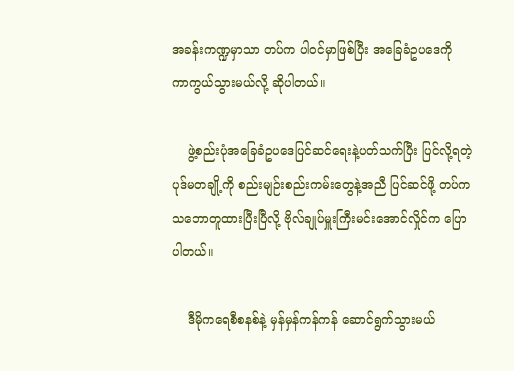အခန်းကဏ္ဍမှာသာ တပ်က ပါဝင်မှာဖြစ်ပြီး အခြေခံဥပဒေကို ကာကွယ်သွားမယ်လို့ ဆိုပါတယ်။

    ဖွဲ့စည်းပုံအခြေခံဥပဒေပြင်ဆင်ရေးနဲ့ပတ်သက်ပြီး ပြင်လို့ရတဲ့ ပုဒ်မတချို့ကို စည်းမျဉ်းစည်းကမ်းတွေနဲ့အညီ ပြင်ဆင်ဖို့ တပ်က သဘောတူထားပြီးပြီလို့ ဗိုလ်ချုပ်မှူးကြီးမင်းအောင်လှိုင်က ပြောပါတယ်။

    ဒီမိုကရေစီစနစ်နဲ့ မှန်မှန်ကန်ကန် ဆောင်ရွက်သွားမယ်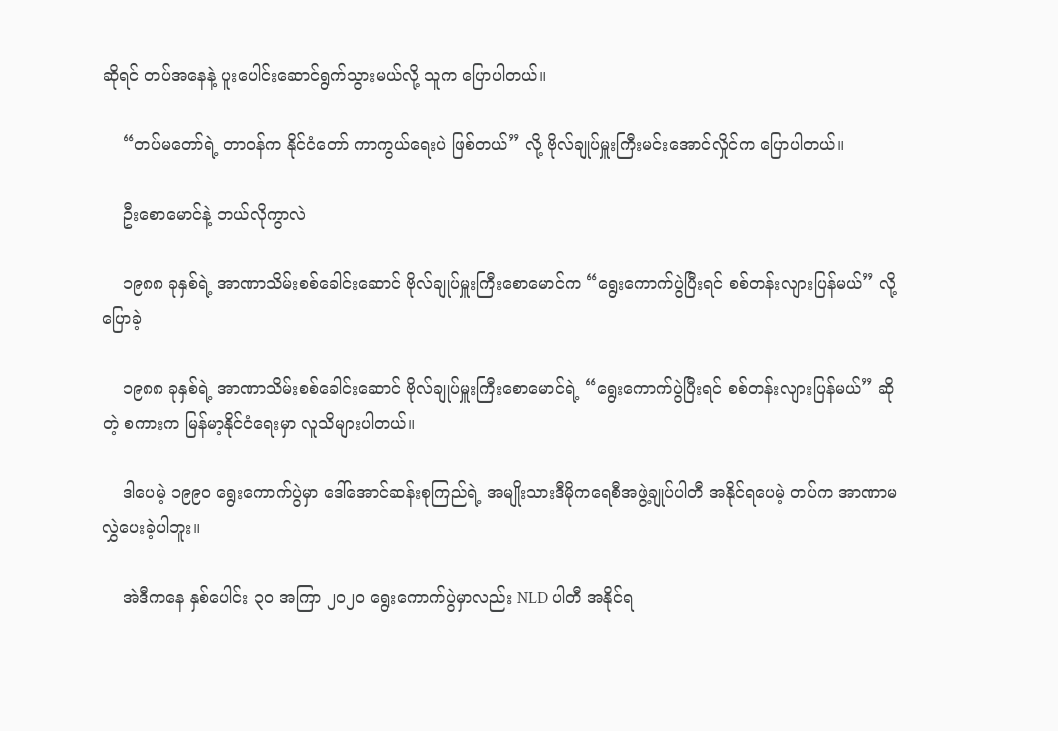ဆိုရင် တပ်အနေနဲ့ ပူးပေါင်းဆောင်ရွက်သွားမယ်လို့ သူက ပြောပါတယ်။

    “တပ်မတော်ရဲ့ တာဝန်က နိုင်ငံတော် ကာကွယ်ရေးပဲ ဖြစ်တယ်” လို့ ဗိုလ်ချုပ်မှူးကြီးမင်းအောင်လှိုင်က ပြောပါတယ်။

    ဦးစောမောင်နဲ့ ဘယ်လိုကွာလဲ

    ၁၉၈၈ ခုနှစ်ရဲ့ အာဏာသိမ်းစစ်ခေါင်းဆောင် ဗိုလ်ချုပ်မှူးကြီးစောမောင်က “ရွေးကောက်ပွဲပြီးရင် စစ်တန်းလျားပြန်မယ်” လို့ ပြောခဲ့

    ၁၉၈၈ ခုနှစ်ရဲ့ အာဏာသိမ်းစစ်ခေါင်းဆောင် ဗိုလ်ချုပ်မှူးကြီးစောမောင်ရဲ့ “ရွေးကောက်ပွဲပြီးရင် စစ်တန်းလျားပြန်မယ်” ဆိုတဲ့ စကားက မြန်မာ့နိုင်ငံရေးမှာ လူသိများပါတယ်။

    ဒါပေမဲ့ ၁၉၉၀ ရွေးကောက်ပွဲမှာ ဒေါ်အောင်ဆန်းစုကြည်ရဲ့ အမျိုးသားဒီမိုကရေစီအဖွဲ့ချုပ်ပါတီ အနိုင်ရပေမဲ့ တပ်က အာဏာမလွှဲပေးခဲ့ပါဘူး။

    အဲဒီကနေ နှစ်ပေါင်း ၃၀ အကြာ ၂၀၂၀ ရွေးကောက်ပွဲမှာလည်း NLD ပါတီ အနိုင်ရ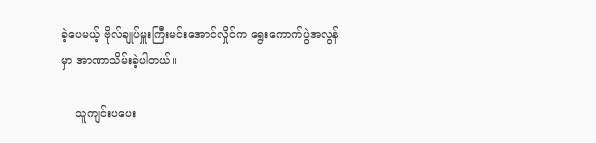ခဲ့ပေမယ့် ဗိုလ်ချုပ်မှူးကြီးမင်းအောင်လှိုင်က ရွေးကောက်ပွဲအလွန်မှာ အာဏာသိမ်းခဲ့ပါတယ်။

    သူကျင်းပပေး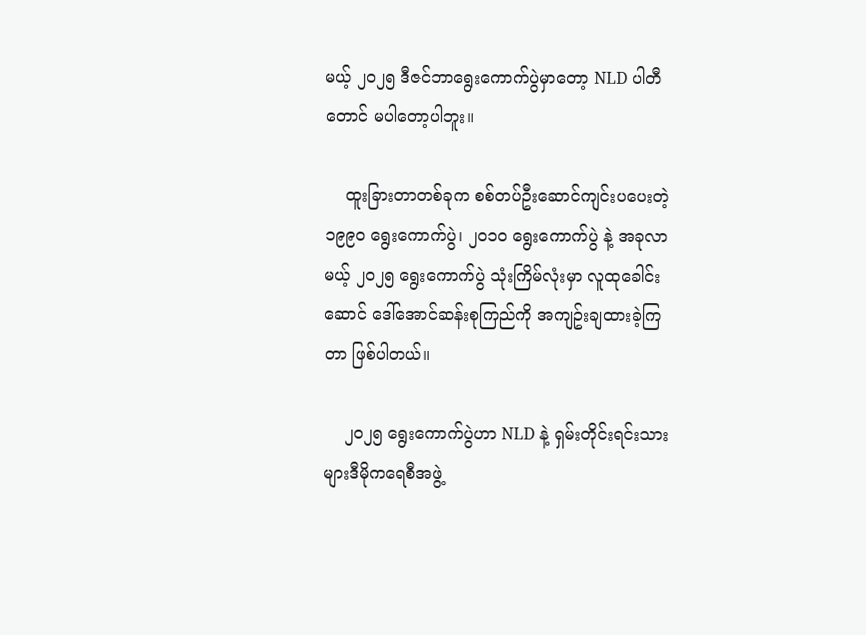မယ့် ၂၀၂၅ ဒီဇင်ဘာရွေးကောက်ပွဲမှာတော့ NLD ပါတီတောင် မပါတော့ပါဘူး။

    ထူးခြားတာတစ်ခုက စစ်တပ်ဦးဆောင်ကျင်းပပေးတဲ့ ၁၉၉၀ ရွေးကောက်ပွဲ၊ ၂၀၁၀ ရွေးကောက်ပွဲ နဲ့ အခုလာမယ့် ၂၀၂၅ ရွေးကောက်ပွဲ သုံးကြိမ်လုံးမှာ လူထုခေါင်းဆောင် ဒေါ်အောင်ဆန်းစုကြည်ကို အကျဥ်းချထားခဲ့ကြတာ ဖြစ်ပါတယ်။

    ၂၀၂၅ ရွေးကောက်ပွဲဟာ NLD နဲ့ ရှမ်းတိုင်းရင်းသားများဒီမိုကရေစီအဖွဲ့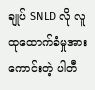ချုပ် SNLD လို လူထုထောက်ခံမှုအားကောင်းတဲ့ ပါတီ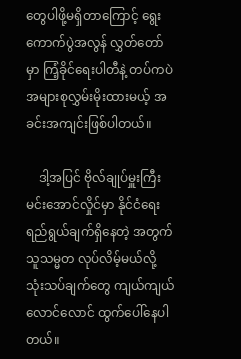တွေပါဖို့မရှိတာကြောင့် ရွေးကောက်ပွဲအလွန် လွှတ်တော်မှာ ကြံ့ခိုင်ရေးပါတီနဲ့ တပ်ကပဲ အများစုလွှမ်းမိုးထားမယ့် အခင်းအကျင်းဖြစ်ပါတယ်။

    ဒါ့အပြင် ဗိုလ်ချုပ်မှူးကြီးမင်းအောင်လှိုင်မှာ နိုင်ငံရေးရည်ရွယ်ချက်ရှိနေတဲ့ အတွက် သူသမ္မတ လုပ်လိမ့်မယ်လို့ သုံးသပ်ချက်တွေ ကျယ်ကျယ်လောင်လောင် ထွက်ပေါ်နေပါတယ်။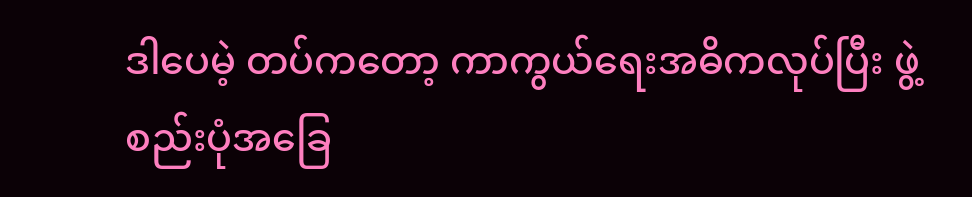ဒါပေမဲ့ တပ်ကတော့ ကာကွယ်ရေးအဓိကလုပ်ပြီး ဖွဲ့စည်းပုံအခြေ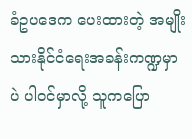ခံဥပဒေက ပေးထားတဲ့ အမျိုးသားနိုင်ငံရေးအခန်းကဏ္ဍမှာပဲ ပါဝင်မှာလို့ သူကပြော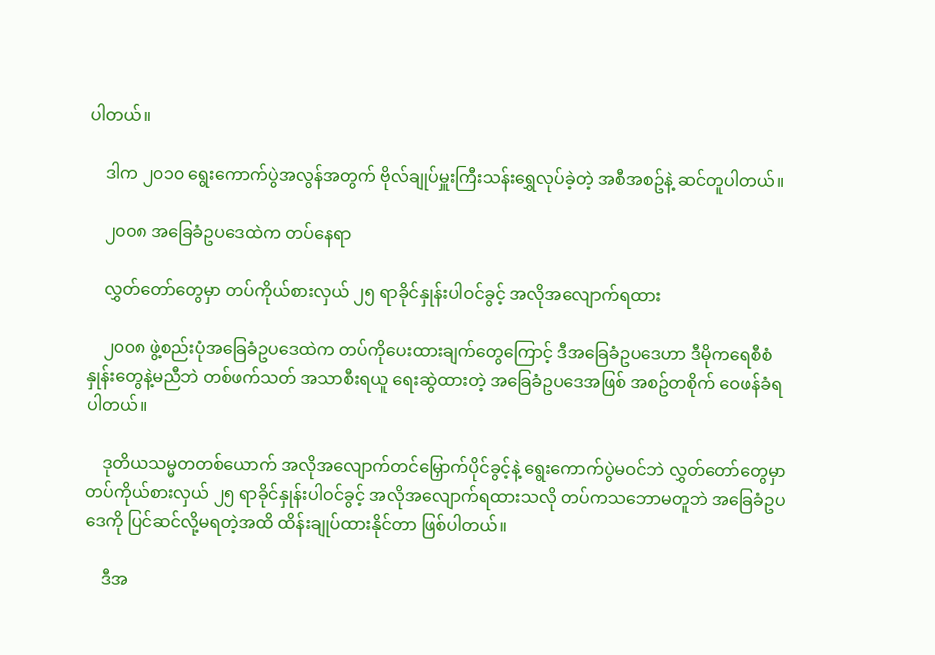ပါတယ်။

    ဒါက ၂၀၁၀ ရွေးကောက်ပွဲအလွန်အတွက် ဗိုလ်ချုပ်မှူးကြီးသန်းရွှေလုပ်ခဲ့တဲ့ အစီအစဥ်နဲ့ ဆင်တူပါတယ်။

    ၂၀၀၈ အခြေခံဥပဒေထဲက တပ်နေရာ

    လွှတ်တော်တွေမှာ တပ်ကိုယ်စားလှယ် ၂၅ ရာခိုင်နှုန်းပါဝင်ခွင့် အလိုအလျောက်ရထား

    ၂၀၀၈ ဖွဲ့စည်းပုံအခြေခံဥပဒေထဲက တပ်ကိုပေးထားချက်တွေကြောင့် ဒီအခြေခံဥပဒေဟာ ဒီမိုကရေစီစံနှုန်းတွေနဲ့မညီဘဲ တစ်ဖက်သတ် အသာစီးရယူ ရေးဆွဲထားတဲ့ အခြေခံဥပဒေအဖြစ် အစဥ်တစိုက် ဝေဖန်ခံရပါတယ်။

    ဒုတိယသမ္မတတစ်ယောက် အလိုအလျောက်တင်မြှောက်ပိုင်ခွင့်နဲ့ ရွေးကောက်ပွဲမဝင်ဘဲ လွှတ်တော်တွေမှာ တပ်ကိုယ်စားလှယ် ၂၅ ရာခိုင်နှုန်းပါဝင်ခွင့် အလိုအလျောက်ရထားသလို တပ်ကသဘောမတူဘဲ အခြေခံဥပဒေကို ပြင်ဆင်လို့မရတဲ့အထိ ထိန်းချုပ်ထားနိုင်တာ ဖြစ်ပါတယ်။

    ဒီအ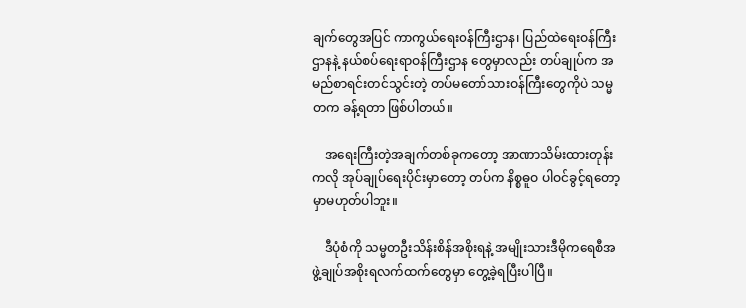ချက်တွေအပြင် ကာကွယ်ရေး၀န်ကြီးဌာန၊ ပြည်ထဲရေးဝန်ကြီးဌာနနဲ့ နယ်စပ်ရေးရာဝန်ကြီးဌာန တွေမှာလည်း တပ်ချုပ်က အမည်စာရင်းတင်သွင်းတဲ့ တပ်မတော်သားဝန်ကြီးတွေကိုပဲ သမ္မတက ခန့်ရတာ ဖြစ်ပါတယ်။

    အရေးကြီးတဲ့အချက်တစ်ခုကတော့ အာဏာသိမ်းထားတုန်းကလို အုပ်ချုပ်ရေးပိုင်းမှာတော့ တပ်က နိစ္စဓူဝ ပါဝင်ခွင့်ရတော့မှာမဟုတ်ပါဘူး။

    ဒီပုံစံကို သမ္မတဦးသိန်းစိန်အစိုးရနဲ့ အမျိုးသားဒီမိုကရေစီအဖွဲ့ချုပ်အစိုးရလက်ထက်တွေမှာ တွေ့ခဲ့ရပြီးပါပြီ။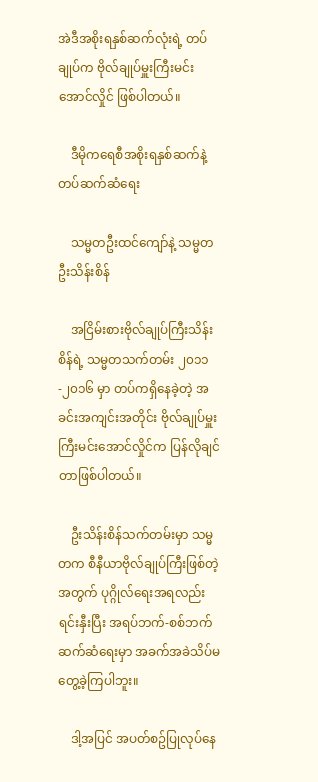အဲဒီအစိုးရနှစ်ဆက်လုံးရဲ့ တပ်ချုပ်က ဗိုလ်ချုပ်မှူးကြီးမင်းအောင်လှိုင် ဖြစ်ပါတယ်။

    ဒီမိုကရေစီအစိုးရနှစ်ဆက်နဲ့ တပ်ဆက်ဆံရေး

    သမ္မတဦးထင်ကျော်နဲ့ သမ္မတဦးသိန်းစိန်

    အငြိမ်းစားဗိုလ်ချုပ်ကြီးသိန်းစိန်ရဲ့ သမ္မတသက်တမ်း ၂၀၁၁-၂၀၁၆ မှာ တပ်ကရှိနေခဲ့တဲ့ အခင်းအကျင်းအတိုင်း ဗိုလ်ချုပ်မှူးကြီးမင်းအောင်လှိုင်က ပြန်လိုချင်တာဖြစ်ပါတယ်။

    ဦးသိန်းစိန်သက်တမ်းမှာ သမ္မတက စီနီယာဗိုလ်ချုပ်ကြီးဖြစ်တဲ့အတွက် ပုဂ္ဂိုလ်ရေးအရလည်း ရင်းနှီးပြီး အရပ်ဘက်-စစ်ဘက် ဆက်ဆံရေးမှာ အခက်အခဲသိပ်မတွေ့ခဲ့ကြပါဘူး။

    ဒါ့အပြင် အပတ်စဥ်ပြုလုပ်နေ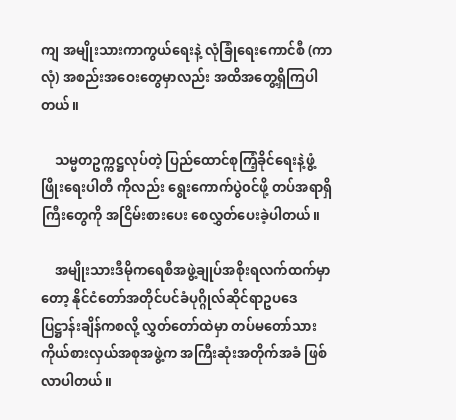ကျ အမျိုးသားကာကွယ်ရေးနဲ့ လုံခြုံရေးကောင်စီ (ကာလုံ) အစည်းအဝေးတွေမှာလည်း အထိအတွေ့ရှိကြပါတယ်။

    သမ္မတဥက္ကဋ္ဌလုပ်တဲ့ ပြည်ထောင်စုကြံ့ခိုင်ရေးနဲ့ဖွံ့ဖြိုးရေးပါတီ ကိုလည်း ရွေးကောက်ပွဲ၀င်ဖို့ တပ်အရာရှိကြီးတွေကို အငြိမ်းစားပေး စေလွှတ်ပေးခဲ့ပါတယ်။

    အမျိုးသားဒီမိုကရေစီအဖွဲ့ချုပ်အစိုးရလက်ထက်မှာတော့ နိုင်ငံတော်အတိုင်ပင်ခံပုဂ္ဂိုလ်ဆိုင်ရာဥပဒေ ပြဋ္ဌာန်းချိန်ကစလို့ လွှတ်တော်ထဲမှာ တပ်မတော်သားကိုယ်စားလှယ်အစုအဖွဲ့က အကြီးဆုံးအတိုက်အခံ ဖြစ်လာပါတယ်။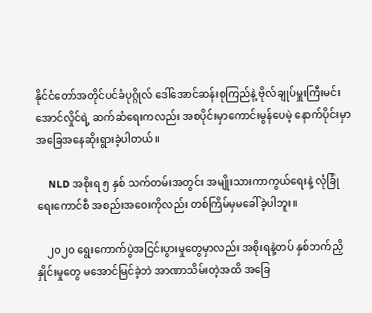နိုင်ငံတော်အတိုင်ပင်ခံပုဂ္ဂိုလ် ဒေါ်အောင်ဆန်းစုကြည်နဲ့ ဗိုလ်ချုပ်မှူးကြီးမင်းအောင်လှိုင်ရဲ့ ဆက်ဆံရေးကလည်း အစပိုင်းမှာကောင်းမွန်ပေမဲ့ နောက်ပိုင်းမှာ အခြေအနေဆိုးရွားခဲ့ပါတယ်။

    NLD အစိုးရ ၅ နှစ် သက်တမ်းအတွင်း အမျိုးသားကာကွယ်ရေးနဲ့ လုံခြုံရေးကောင်စီ အစည်းအဝေးကိုလည်း တစ်ကြိမ်မှမခေါ်ခဲ့ပါဘူး။

    ၂၀၂၀ ရွေးကောက်ပွဲအငြင်းပွားမှုတွေမှာလည်း အစိုးရနဲ့တပ် နှစ်ဘက်ညှိနှိုင်းမှုတွေ မအောင်မြင်ခဲ့ဘဲ အာဏာသိမ်းတဲ့အထိ အခြေ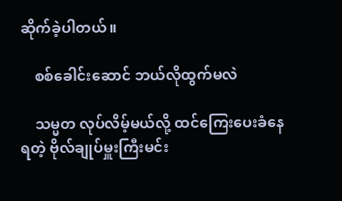ဆိုက်ခဲ့ပါတယ်။

    စစ်ခေါင်းဆောင် ဘယ်လိုထွက်မလဲ

    သမ္မတ လုပ်လိမ့်မယ်လို့ ထင်ကြေးပေးခံနေရတဲ့ ဗိုလ်ချုပ်မှူးကြီးမင်း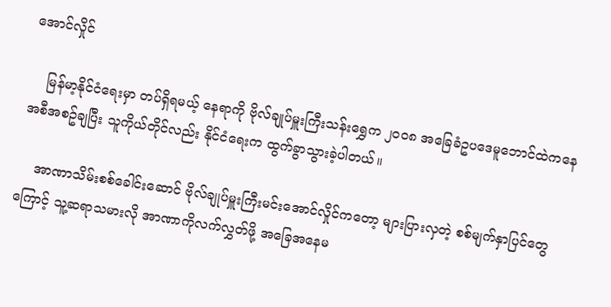အောင်လှိုင်

    မြန်မာ့နိုင်ငံရေးမှာ တပ်ရှိရမယ့် နေရာကို ဗိုလ်ချုပ်မှူးကြီးသန်းရွှေက ၂၀၀၈ အခြေခံဥပဒေမူဘောင်ထဲကနေ အစီအစဥ်ချပြီး သူကိုယ်တိုင်လည်း နိုင်ငံရေးက ထွက်ခွာသွားခဲ့ပါတယ်။

    အာဏာသိမ်းစစ်ခေါင်းဆောင် ဗိုလ်ချုပ်မှူးကြီးမင်းအောင်လှိုင်ကတော့ များပြားလှတဲ့ စစ်မျက်နှာပြင်တွေကြောင့် သူ့ဆရာသမားလို အာဏာကိုလက်လွှတ်ဖို့ အခြေအနေမ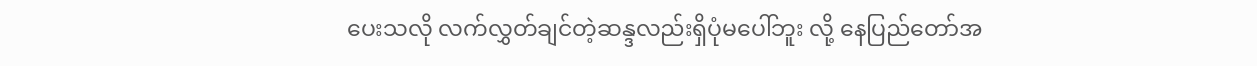ပေးသလို လက်လွှတ်ချင်တဲ့ဆန္ဒလည်းရှိပုံမပေါ်ဘူး လို့ နေပြည်တော်အ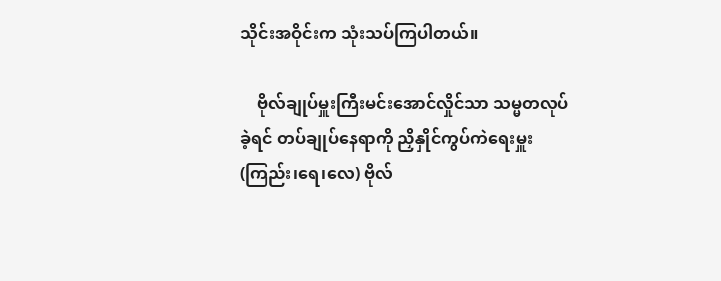သိုင်းအဝိုင်းက သုံးသပ်ကြပါတယ်။

    ဗိုလ်ချုပ်မှူးကြီးမင်းအောင်လှိုင်သာ သမ္မတလုပ်ခဲ့ရင် တပ်ချုပ်နေရာကို ညှိနှိုင်ကွပ်ကဲရေးမှူး (ကြည်း၊ရေ၊လေ) ဗိုလ်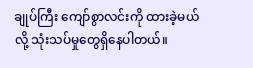ချုပ်ကြီး ကျော်စွာလင်းကို ထားခဲ့မယ်လို့ သုံးသပ်မှုတွေရှိနေပါတယ်။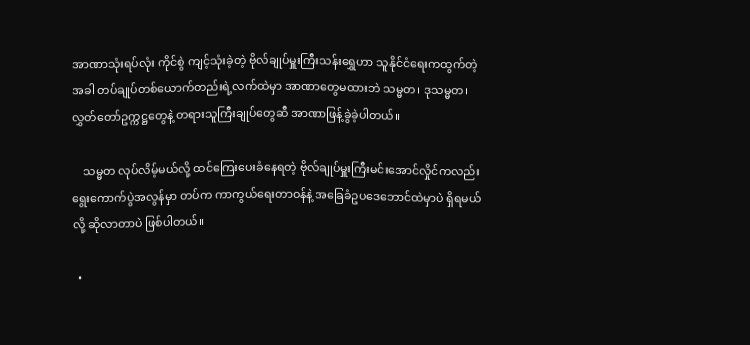အာဏာသုံးရပ်လုံး ကိုင်စွဲ ကျင့်သုံးခဲ့တဲ့ ဗိုလ်ချုပ်မှူးကြီးသန်းရွှေဟာ သူနိုင်ငံရေးကထွက်တဲ့အခါ တပ်ချုပ်တစ်ယောက်တည်းရဲ့လက်ထဲမှာ အာဏာတွေမထားဘဲ သမ္မတ၊ ဒုသမ္မတ၊လွှတ်တော်ဥက္ကဋ္ဌတွေနဲ့ တရားသူကြီးချုပ်တွေဆီ အာဏာဖြန့်ခွဲခဲ့ပါတယ်။

    သမ္မတ လုပ်လိမ့်မယ်လို့ ထင်ကြေးပေးခံနေရတဲ့ ဗိုလ်ချုပ်မှူးကြီးမင်းအောင်လှိုင်ကလည်း ရွေးကောက်ပွဲအလွန်မှာ တပ်က ကာကွယ်ရေးတာဝန်နဲ့ အခြေခံဥပဒေဘောင်ထဲမှာပဲ ရှိရမယ်လို့ ဆိုလာတာပဲ ဖြစ်ပါတယ်။

  •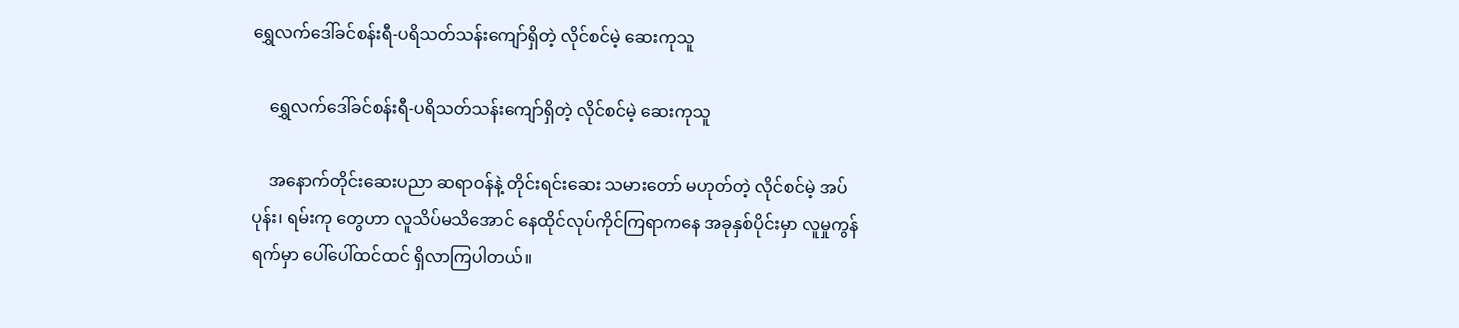ရွှေလက်ဒေါ်ခင်စန်းရီ-ပရိသတ်သန်းကျော်ရှိတဲ့ လိုင်စင်မဲ့ ဆေးကုသူ

    ရွှေလက်ဒေါ်ခင်စန်းရီ-ပရိသတ်သန်းကျော်ရှိတဲ့ လိုင်စင်မဲ့ ဆေးကုသူ

    အနောက်တိုင်းဆေးပညာ ဆရာဝန်နဲ့ တိုင်းရင်းဆေး သမားတော် မဟုတ်တဲ့ လိုင်စင်မဲ့ အပ်ပုန်း၊ ရမ်းကု တွေဟာ လူသိပ်မသိအောင် နေထိုင်လုပ်ကိုင်ကြရာကနေ အခုနှစ်ပိုင်းမှာ လူမှုကွန်ရက်မှာ ပေါ်ပေါ်ထင်ထင် ရှိလာကြပါတယ်။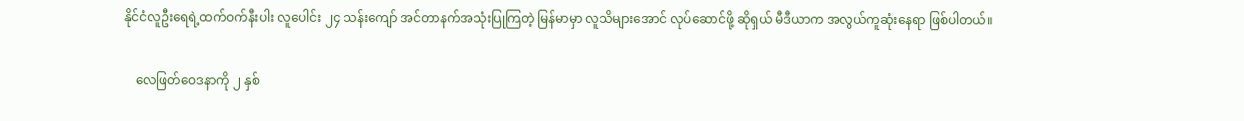နိုင်ငံလူဦးရေရဲ့ထက်ဝက်နီးပါး လူပေါင်း ၂၄ သန်းကျော် အင်တာနက်အသုံးပြုကြတဲ့ မြန်မာမှာ လူသိများအောင် လုပ်ဆောင်ဖို့ ဆိုရှယ် မီဒီယာက အလွယ်ကူဆုံးနေရာ ဖြစ်ပါတယ်။

    လေဖြတ်ဝေဒနာကို ၂ နှစ်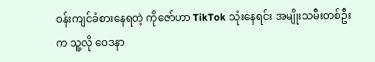ဝန်းကျင်ခံစားနေရတဲ့ ကိုဇော်ဟာ TikTok သုံးနေရင်း အမျိုးသမီးတစ်ဦးက သူ့လို ဝေဒနာ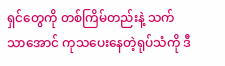ရှင်တွေကို တစ်ကြိမ်တည်းနဲ့ သက်သာအောင် ကုသပေးနေတဲ့ရုပ်သံကို ဒီ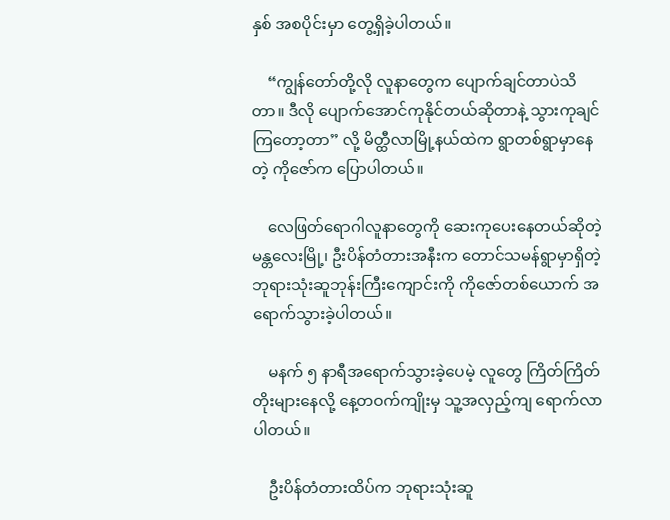နှစ် အစပိုင်းမှာ တွေ့ရှိခဲ့ပါတယ်။

    “ကျွန်တော်တို့လို လူနာတွေက ပျောက်ချင်တာပဲသိတာ။ ဒီလို ပျောက်အောင်ကုနိုင်တယ်ဆိုတာနဲ့ သွားကုချင်ကြတော့တာ” လို့ မိတ္ထီလာမြို့နယ်ထဲက ရွာတစ်ရွာမှာနေတဲ့ ကိုဇော်က ပြောပါတယ်။

    လေဖြတ်ရောဂါလူနာတွေကို ဆေးကုပေးနေတယ်ဆိုတဲ့ မန္တလေးမြို့၊ ဦးပိန်တံတားအနီးက တောင်သမန်ရွာမှာရှိတဲ့ ဘုရားသုံးဆူဘုန်းကြီးကျောင်းကို ကိုဇော်တစ်ယောက် အရောက်သွားခဲ့ပါတယ်။

    မနက် ၅ နာရီအရောက်သွားခဲ့ပေမဲ့ လူတွေ ကြိတ်ကြိတ်တိုးများနေလို့ နေ့တဝက်ကျိုးမှ သူ့အလှည့်ကျ ရောက်လာပါတယ်။

    ဦးပိန်တံတားထိပ်က ဘုရားသုံးဆူ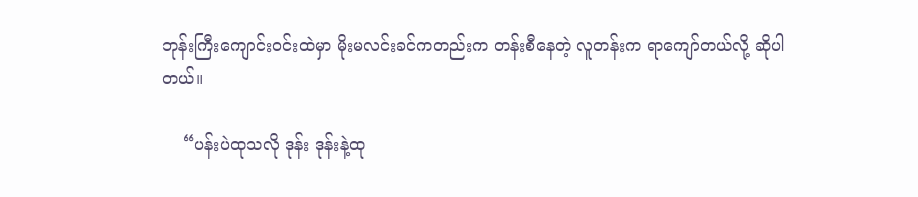ဘုန်းကြီးကျောင်းဝင်းထဲမှာ မိုးမလင်းခင်ကတည်းက တန်းစီနေတဲ့ လူတန်းက ရာကျော်တယ်လို့ ဆိုပါတယ်။

    “ပန်းပဲထုသလို ဒုန်း ဒုန်းနဲ့ထု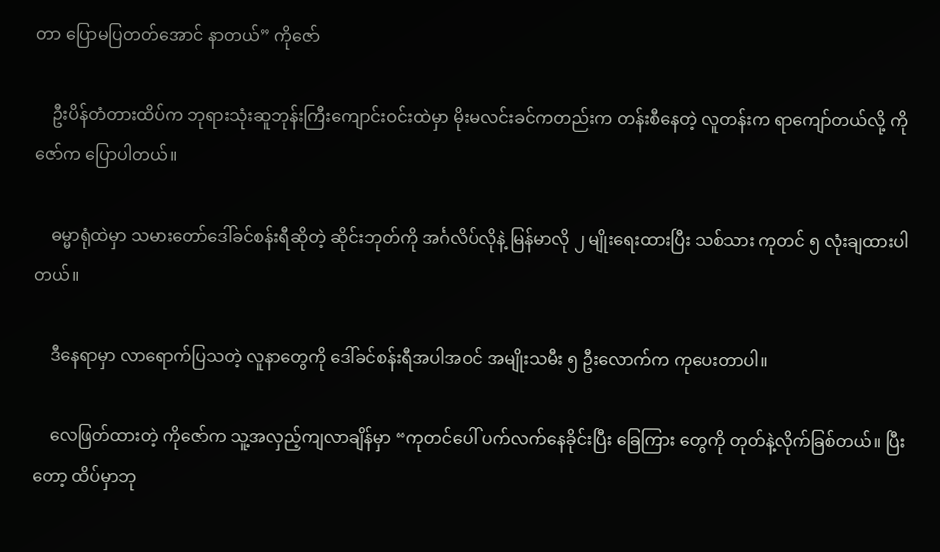တာ ပြောမပြတတ်အောင် နာတယ်” ကိုဇော်

    ဦးပိန်တံတားထိပ်က ဘုရားသုံးဆူဘုန်းကြီးကျောင်းဝင်းထဲမှာ မိုးမလင်းခင်ကတည်းက တန်းစီနေတဲ့ လူတန်းက ရာကျော်တယ်လို့ ကိုဇော်က ပြောပါတယ်။

    ဓမ္မာရုံထဲမှာ သမားတော်ဒေါ်ခင်စန်းရီဆိုတဲ့ ဆိုင်းဘုတ်ကို အင်္ဂလိပ်လိုနဲ့ မြန်မာလို ၂ မျိုးရေးထားပြီး သစ်သား ကုတင် ၅ လုံးချထားပါတယ်။

    ဒီနေရာမှာ လာရောက်ပြသတဲ့ လူနာတွေကို ဒေါ်ခင်စန်းရီအပါအဝင် အမျိုးသမီး ၅ ဦးလောက်က ကုပေးတာပါ။

    လေဖြတ်ထားတဲ့ ကိုဇော်က သူ့အလှည့်ကျလာချိန်မှာ “ကုတင်ပေါ် ပက်လက်နေခိုင်းပြီး ခြေကြား တွေကို တုတ်နဲ့လိုက်ခြစ်တယ်။ ပြီးတော့ ထိပ်မှာဘု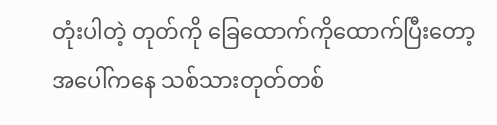တုံးပါတဲ့ တုတ်ကို ခြေထောက်ကိုထောက်ပြီးတော့ အပေါ်ကနေ သစ်သားတုတ်တစ်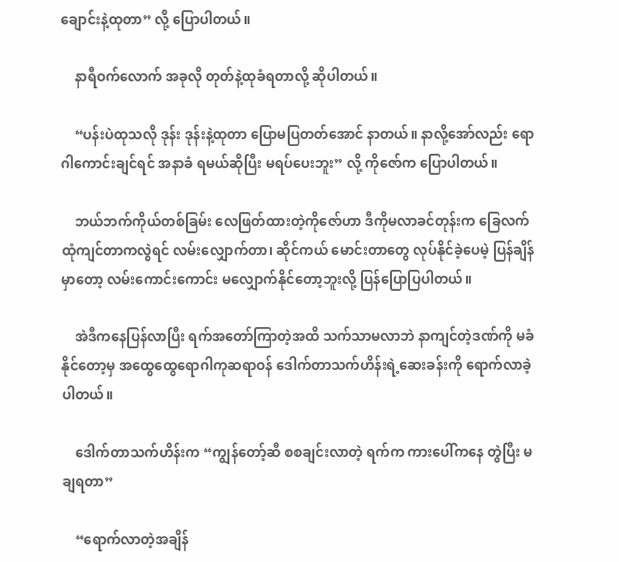ချောင်းနဲ့ထုတာ” လို့ ပြောပါတယ်။

    နာရီဝက်လောက် အခုလို တုတ်နဲ့ထုခံရတာလို့ ဆိုပါတယ်။

    “ပန်းပဲထုသလို ဒုန်း ဒုန်းနဲ့ထုတာ ပြောမပြတတ်အောင် နာတယ်။ နာလို့အော်လည်း ရောဂါကောင်းချင်ရင် အနာခံ ရမယ်ဆိုပြီး မရပ်ပေးဘူး” လို့ ကိုဇော်က ပြောပါတယ်။

    ဘယ်ဘက်ကိုယ်တစ်ခြမ်း လေဖြတ်ထားတဲ့ကိုဇော်ဟာ ဒီကိုမလာခင်တုန်းက ခြေလက်ထုံကျင်တာကလွဲရင် လမ်းလျှောက်တာ၊ ဆိုင်ကယ် မောင်းတာတွေ လုပ်နိုင်ခဲ့ပေမဲ့ ပြန်ချိန်မှာတော့ လမ်းကောင်းကောင်း မလျှောက်နိုင်တော့ဘူးလို့ ပြန်ပြောပြပါတယ်။

    အဲဒီကနေပြန်လာပြီး ရက်အတော်ကြာတဲ့အထိ သက်သာမလာဘဲ နာကျင်တဲ့ဒဏ်ကို မခံနိုင်တော့မှ အထွေထွေရောဂါကုဆရာဝန် ဒေါက်တာသက်ဟိန်းရဲ့ဆေးခန်းကို ရောက်လာခဲ့ပါတယ်။

    ဒေါက်တာသက်ဟိန်းက “ကျွန်တော့်ဆီ စစချင်းလာတဲ့ ရက်က ကားပေါ်ကနေ တွဲပြီး မချရတာ”

    “ရောက်လာတဲ့အချိန်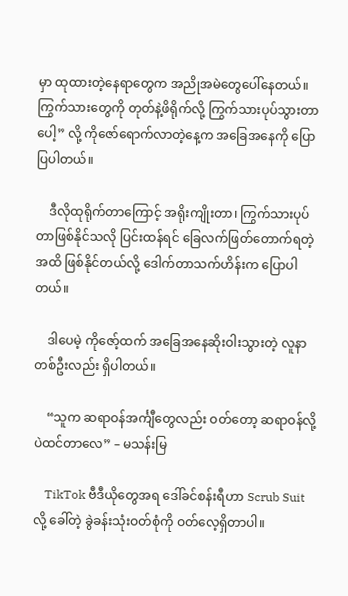မှာ ထုထားတဲ့နေရာတွေက အညိုအမဲတွေပေါ်နေတယ်။ ကြွက်သားတွေကို တုတ်နဲ့ဖိရိုက်လို့ ကြွက်သားပုပ်သွားတာပေါ့” လို့ ကိုဇော်ရောက်လာတဲ့နေ့က အခြေအနေကို ပြောပြပါတယ်။

    ဒီလိုထုရိုက်တာကြောင့် အရိုးကျိုးတာ၊ ကြွက်သားပုပ်တာဖြစ်နိုင်သလို ပြင်းထန်ရင် ခြေလက်ဖြတ်တောက်ရတဲ့ အထိ ဖြစ်နိုင်တယ်လို့ ဒေါက်တာသက်ဟိန်းက ပြောပါတယ်။

    ဒါပေမဲ့ ကိုဇော့်ထက် အခြေအနေဆိုးဝါးသွားတဲ့ လူနာတစ်ဦးလည်း ရှိပါတယ်။

    “သူက ဆရာဝန်အင်္ကျီတွေလည်း ဝတ်တော့ ဆရာဝန်လို့ပဲထင်တာလေ” – မသန်းမြ

    TikTok ဗီဒီယိုတွေအရ ဒေါ်ခင်စန်းရီဟာ Scrub Suit လို့ ခေါ်တဲ့ ခွဲခန်းသုံးဝတ်စုံကို ဝတ်လေ့ရှိတာပါ။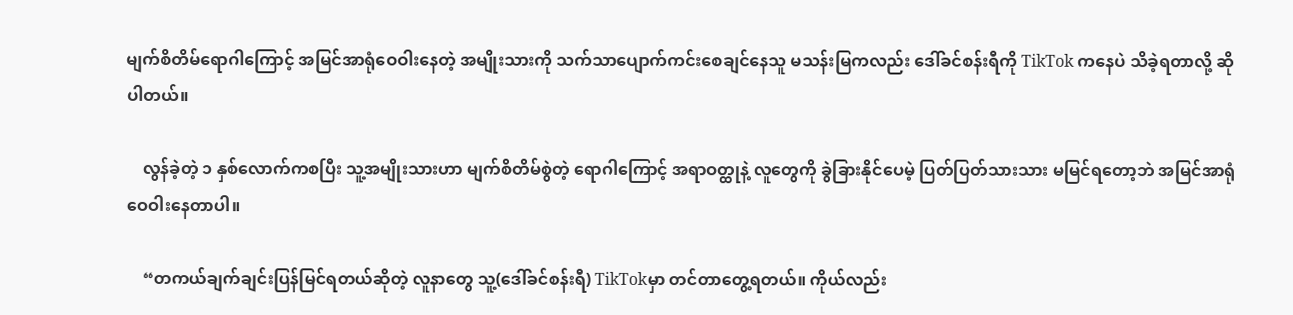မျက်စိတိမ်ရောဂါကြောင့် အမြင်အာရုံဝေဝါးနေတဲ့ အမျိုးသားကို သက်သာပျောက်ကင်းစေချင်နေသူ မသန်းမြကလည်း ဒေါ်ခင်စန်းရီကို TikTok ကနေပဲ သိခဲ့ရတာလို့ ဆိုပါတယ်။

    လွန်ခဲ့တဲ့ ၁ နှစ်လောက်ကစပြီး သူ့အမျိုးသားဟာ မျက်စိတိမ်စွဲတဲ့ ရောဂါကြောင့် အရာဝတ္ထုနဲ့ လူတွေကို ခွဲခြားနိုင်ပေမဲ့ ပြတ်ပြတ်သားသား မမြင်ရတော့ဘဲ အမြင်အာရုံဝေဝါးနေတာပါ။

    “တကယ်ချက်ချင်းပြန်မြင်ရတယ်ဆိုတဲ့ လူနာတွေ သူ့(ဒေါ်ခင်စန်းရီ) TikTokမှာ တင်တာတွေ့ရတယ်။ ကိုယ်လည်း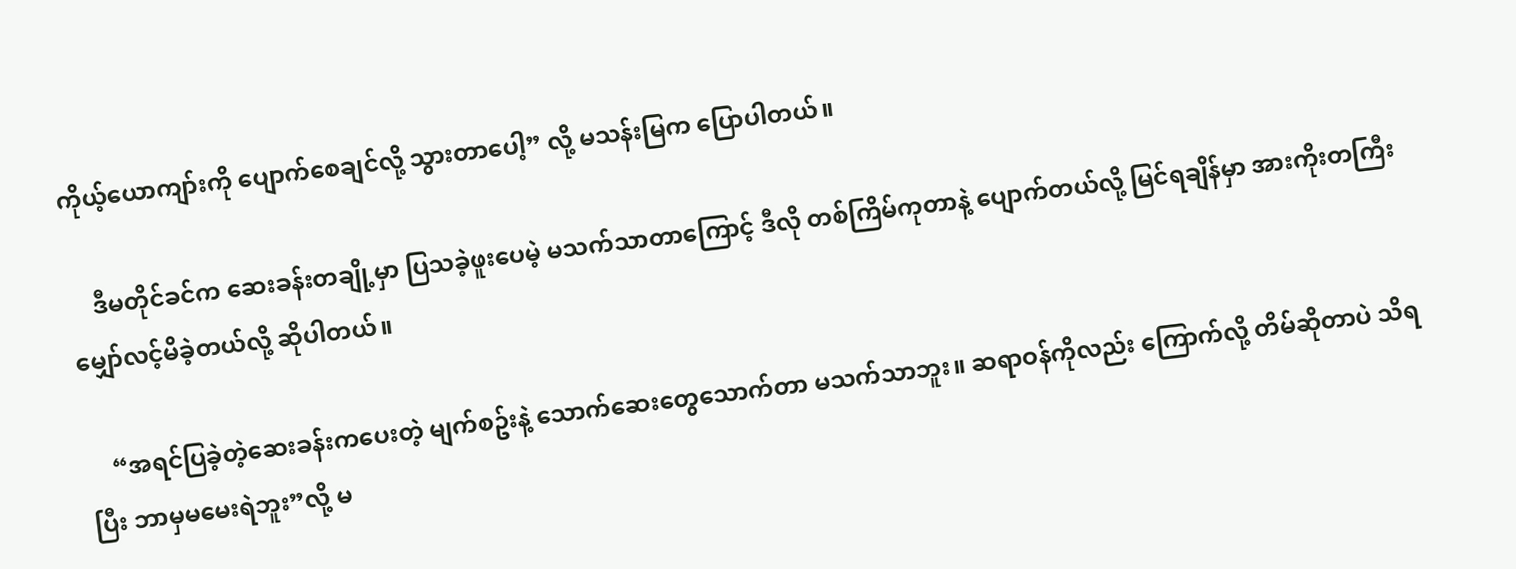ကိုယ့်ယောကျာ်းကို ပျောက်စေချင်လို့ သွားတာပေါ့” လို့ မသန်းမြက ပြောပါတယ်။

    ဒီမတိုင်ခင်က ဆေးခန်းတချို့မှာ ပြသခဲ့ဖူးပေမဲ့ မသက်သာတာကြောင့် ဒီလို တစ်ကြိမ်ကုတာနဲ့ ပျောက်တယ်လို့ မြင်ရချိန်မှာ အားကိုးတကြီး မျှော်လင့်မိခဲ့တယ်လို့ ဆိုပါတယ်။

    “အရင်ပြခဲ့တဲ့ဆေးခန်းကပေးတဲ့ မျက်စဥ်းနဲ့ သောက်ဆေးတွေသောက်တာ မသက်သာဘူး။ ဆရာဝန်ကိုလည်း ကြောက်လို့ တိမ်ဆိုတာပဲ သိရပြီး ဘာမှမမေးရဲဘူး”လို့ မ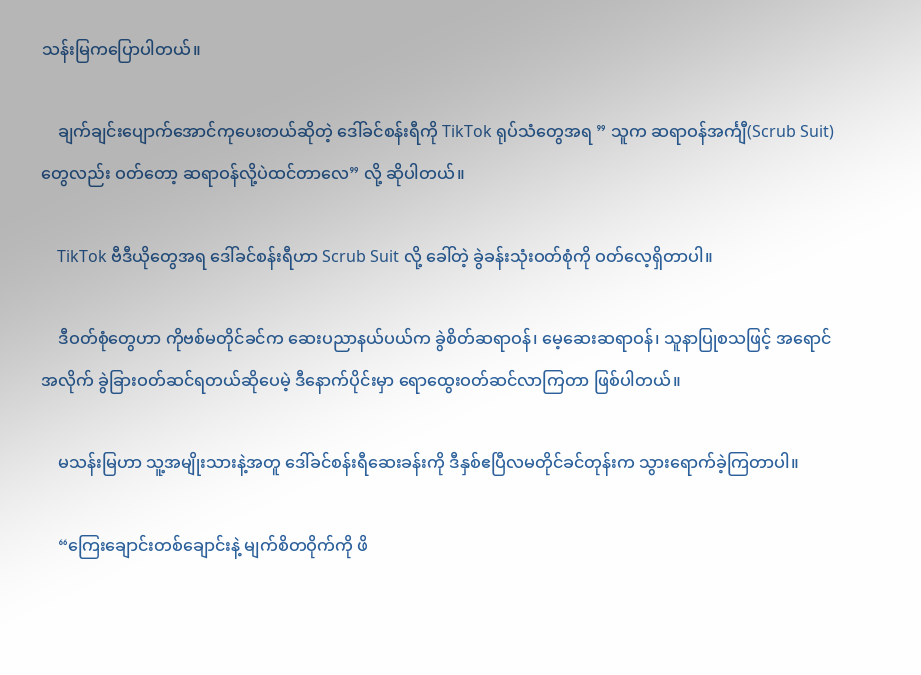သန်းမြကပြောပါတယ်။

    ချက်ချင်းပျောက်အောင်ကုပေးတယ်ဆိုတဲ့ ဒေါ်ခင်စန်းရီကို TikTok ရုပ်သံတွေအရ ” သူက ဆရာဝန်အင်္ကျီ(Scrub Suit)တွေလည်း ဝတ်တော့ ဆရာဝန်လို့ပဲထင်တာလေ” လို့ ဆိုပါတယ်။

    TikTok ဗီဒီယိုတွေအရ ဒေါ်ခင်စန်းရီဟာ Scrub Suit လို့ ခေါ်တဲ့ ခွဲခန်းသုံးဝတ်စုံကို ဝတ်လေ့ရှိတာပါ။

    ဒီဝတ်စုံတွေဟာ ကိုဗစ်မတိုင်ခင်က ဆေးပညာနယ်ပယ်က ခွဲစိတ်ဆရာဝန်၊ မေ့ဆေးဆရာဝန်၊ သူနာပြုစသဖြင့် အရောင်အလိုက် ခွဲခြားဝတ်ဆင်ရတယ်ဆိုပေမဲ့ ဒီနောက်ပိုင်းမှာ ရောထွေးဝတ်ဆင်လာကြတာ ဖြစ်ပါတယ်။

    မသန်းမြဟာ သူ့အမျိုးသားနဲ့အတူ ဒေါ်ခင်စန်းရီဆေးခန်းကို ဒီနှစ်ဧပြီလမတိုင်ခင်တုန်းက သွားရောက်ခဲ့ကြတာပါ။

    “ကြေးချောင်းတစ်ချောင်းနဲ့ မျက်စိတဝိုက်ကို ဖိ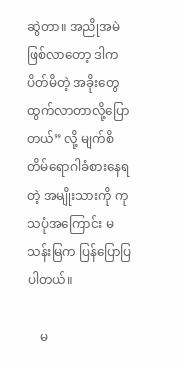ဆွဲတာ။ အညိုအမဲဖြစ်လာတော့ ဒါကပိတ်မိတဲ့ အခိုးတွေ ထွက်လာတာလို့ပြောတယ်” လို့ မျက်စိတိမ်ရောဂါခံစားနေရတဲ့ အမျိုးသားကို ကုသပုံအကြောင်း မသန်းမြက ပြန်ပြောပြပါတယ်။

    မ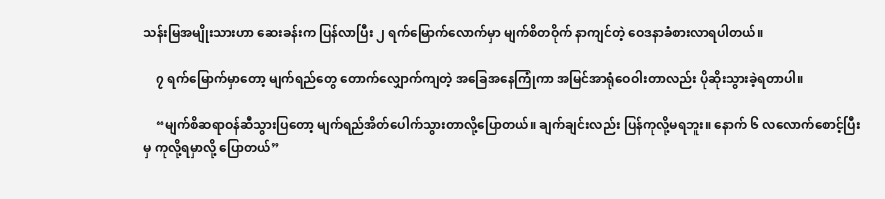သန်းမြအမျိုးသားဟာ ဆေးခန်းက ပြန်လာပြီး ၂ ရက်မြောက်လောက်မှာ မျက်စိတဝိုက် နာကျင်တဲ့ ဝေဒနာခံစားလာရပါတယ်။

    ၇ ရက်မြောက်မှာတော့ မျက်ရည်တွေ တောက်လျှောက်ကျတဲ့ အခြေအနေကြုံကာ အမြင်အာရုံဝေဝါးတာလည်း ပိုဆိုးသွားခဲ့ရတာပါ။

    “မျက်စိဆရာဝန်ဆီသွားပြတော့ မျက်ရည်အိတ်ပေါက်သွားတာလို့ပြောတယ်။ ချက်ချင်းလည်း ပြန်ကုလို့မရဘူး။ နောက် ၆ လလောက်စောင့်ပြီးမှ ကုလို့ရမှာလို့ ပြောတယ်”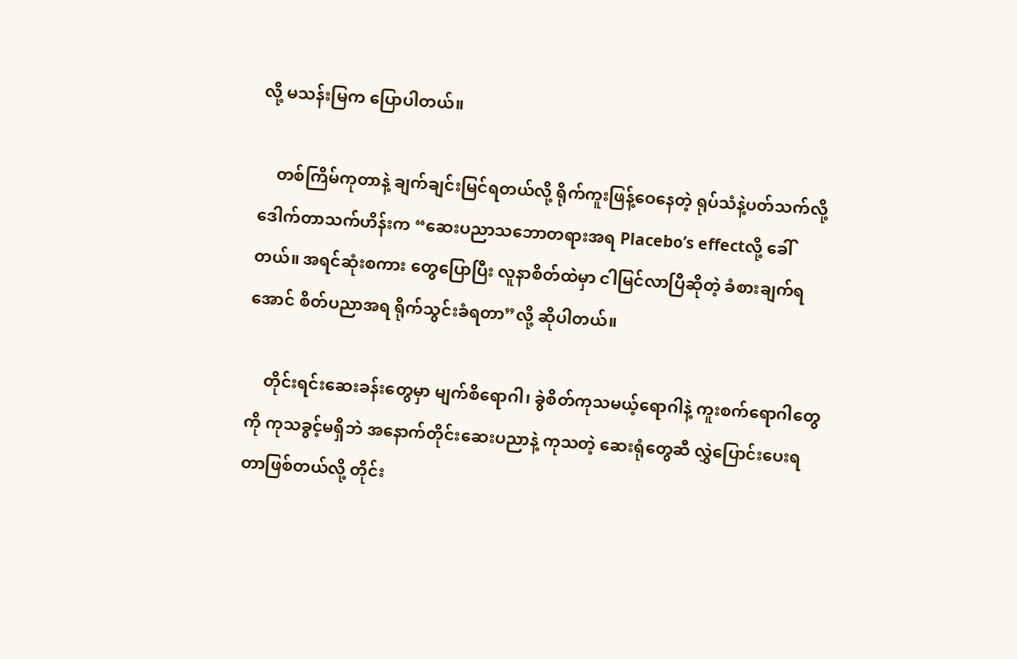လို့ မသန်းမြက ပြောပါတယ်။

    တစ်ကြိမ်ကုတာနဲ့ ချက်ချင်းမြင်ရတယ်လို့ ရိုက်ကူးဖြန့်ဝေနေတဲ့ ရုပ်သံနဲ့ပတ်သက်လို့ ဒေါက်တာသက်ဟိန်းက “ဆေးပညာသဘောတရားအရ Placebo’s effectလို့ ခေါ်တယ်။ အရင်ဆုံးစကား တွေပြောပြီး လူနာစိတ်ထဲမှာ ငါမြင်လာပြီဆိုတဲ့ ခံစားချက်ရအောင် စိတ်ပညာအရ ရိုက်သွင်းခံရတာ”လို့ ဆိုပါတယ်။

    တိုင်းရင်းဆေးခန်းတွေမှာ မျက်စိရောဂါ၊ ခွဲစိတ်ကုသမယ့်ရောဂါနဲ့ ကူးစက်ရောဂါတွေကို ကုသခွင့်မရှိဘဲ အနောက်တိုင်းဆေးပညာနဲ့ ကုသတဲ့ ဆေးရုံတွေဆီ လွှဲပြောင်းပေးရတာဖြစ်တယ်လို့ တိုင်း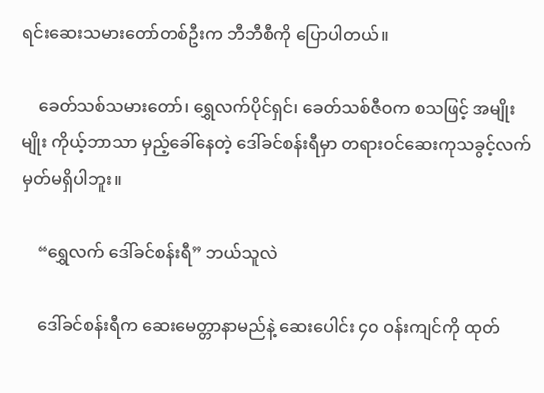ရင်းဆေးသမားတော်တစ်ဦးက ဘီဘီစီကို ပြောပါတယ်။

    ခေတ်သစ်သမားတော်၊ ရွှေလက်ပိုင်ရှင်၊ ခေတ်သစ်ဇီဝက စသဖြင့် အမျိုးမျိုး ကိုယ့်ဘာသာ မှည့်ခေါ်နေတဲ့ ဒေါ်ခင်စန်းရီမှာ တရားဝင်ဆေးကုသခွင့်လက်မှတ်မရှိပါဘူး။

    “ရွှေလက် ဒေါ်ခင်စန်းရီ” ဘယ်သူလဲ

    ဒေါ်ခင်စန်းရီက ဆေးမေတ္တာနာမည်နဲ့ ဆေးပေါင်း ၄၀ ဝန်းကျင်ကို ထုတ်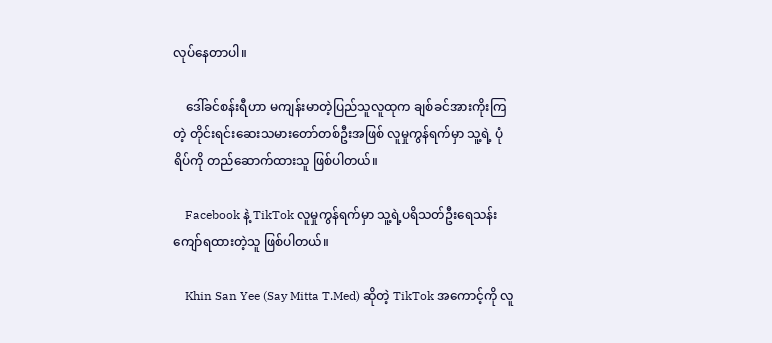လုပ်နေတာပါ။

    ဒေါ်ခင်စန်းရီဟာ မကျန်းမာတဲ့ပြည်သူလူထုက ချစ်ခင်အားကိုးကြတဲ့ တိုင်းရင်းဆေးသမားတော်တစ်ဦးအဖြစ် လူမှုကွန်ရက်မှာ သူ့ရဲ့ ပုံရိပ်ကို တည်ဆောက်ထားသူ ဖြစ်ပါတယ်။

    Facebook နဲ့ TikTok လူမှုကွန်ရက်မှာ သူ့ရဲ့ပရိသတ်ဦးရေသန်းကျော်ရထားတဲ့သူ ဖြစ်ပါတယ်။

    Khin San Yee (Say Mitta T.Med) ဆိုတဲ့ TikTok အကောင့်ကို လူ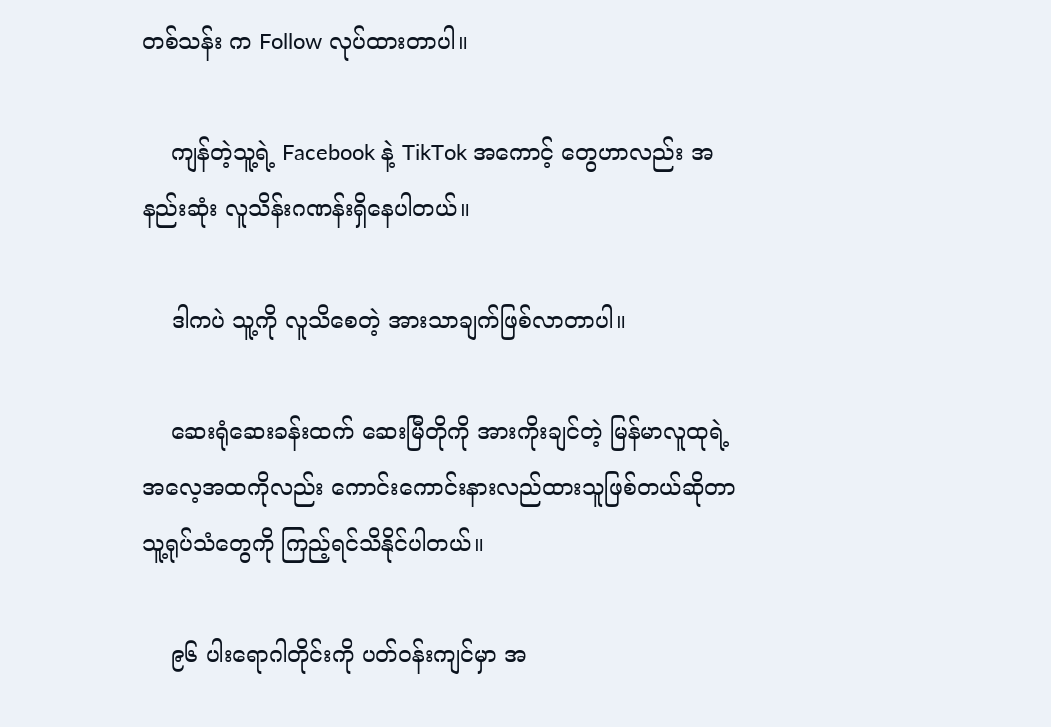တစ်သန်း က Follow လုပ်ထားတာပါ။

    ကျန်တဲ့သူ့ရဲ့ Facebook နဲ့ TikTok အကောင့် တွေဟာလည်း အနည်းဆုံး လူသိန်းဂဏန်းရှိနေပါတယ်။

    ဒါကပဲ သူ့ကို လူသိစေတဲ့ အားသာချက်ဖြစ်လာတာပါ။

    ဆေးရုံဆေးခန်းထက် ဆေးမြီတိုကို အားကိုးချင်တဲ့ မြန်မာလူထုရဲ့အလေ့အထကိုလည်း ကောင်းကောင်းနားလည်ထားသူဖြစ်တယ်ဆိုတာ သူ့ရုပ်သံတွေကို ကြည့်ရင်သိနိုင်ပါတယ်။

    ၉၆ ပါးရောဂါတိုင်းကို ပတ်ဝန်းကျင်မှာ အ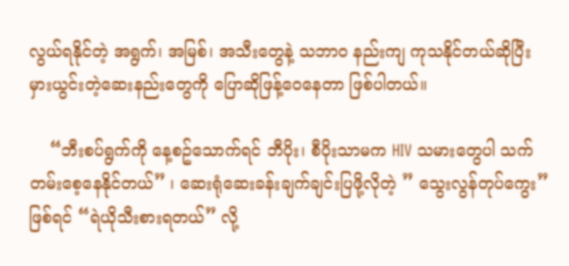လွယ်ရနိုင်တဲ့ အရွက်၊ အမြစ်၊ အသီးတွေနဲ့ သဘာဝ နည်းကျ ကုသနိုင်တယ်ဆိုပြီး မှားယွင်းတဲ့ဆေးနည်းတွေကို ပြောဆိုဖြန့်ဝေနေတာ ဖြစ်ပါတယ်။

    “ဘီးစပ်ရွက်ကို နေ့စဥ်သောက်ရင် ဘီပိုး၊ စီပိုးသာမက HIV သမားတွေပါ သက်တမ်းစေ့နေနိုင်တယ်” ၊ ဆေးရုံဆေးခန်းချက်ချင်းပြဖို့လိုတဲ့ ” သွေးလွန်တုပ်ကွေး” ဖြစ်ရင် “ရဲယိုသီးစားရတယ်” လို့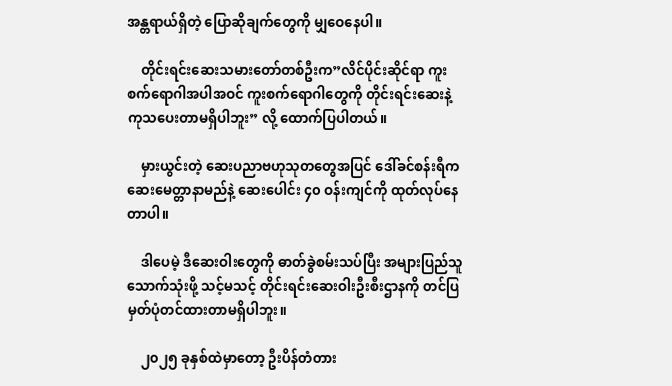အန္တရာယ်ရှိတဲ့ ပြောဆိုချက်တွေကို မျှဝေနေပါ။

    တိုင်းရင်းဆေးသမားတော်တစ်ဦးက”လိင်ပိုင်းဆိုင်ရာ ကူးစက်ရောဂါအပါအဝင် ကူးစက်ရောဂါတွေကို တိုင်းရင်းဆေးနဲ့ ကုသပေးတာမရှိပါဘူး” လို့ ထောက်ပြပါတယ်။

    မှားယွင်းတဲ့ ဆေးပညာဗဟုသုတတွေအပြင် ဒေါ်ခင်စန်းရီက ဆေးမေတ္တာနာမည်နဲ့ ဆေးပေါင်း ၄၀ ဝန်းကျင်ကို ထုတ်လုပ်နေတာပါ။

    ဒါပေမဲ့ ဒီဆေးဝါးတွေကို ဓာတ်ခွဲစမ်းသပ်ပြီး အများပြည်သူသောက်သုံးဖို့ သင့်မသင့် တိုင်းရင်းဆေးဝါးဦးစီးဌာနကို တင်ပြမှတ်ပုံတင်ထားတာမရှိပါဘူး။

    ၂၀၂၅ ခုနှစ်ထဲမှာတော့ ဦးပိန်တံတား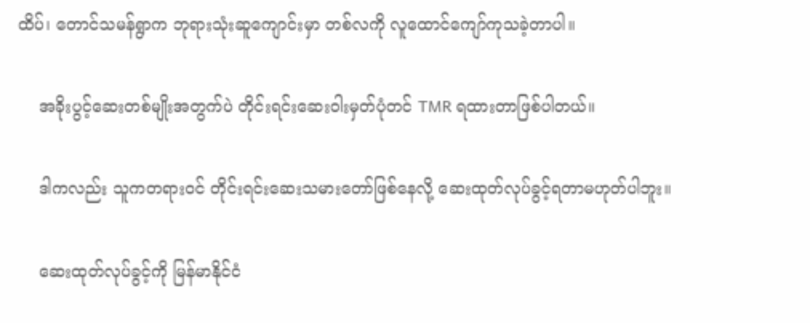ထိပ်၊ တောင်သမန်ရွာက ဘုရားသုံးဆူကျောင်းမှာ တစ်လကို လူထောင်ကျော်ကုသခဲ့တာပါ။

    အခိုးပွင့်ဆေးတစ်မျိုးအတွက်ပဲ တိုင်းရင်းဆေးဝါးမှတ်ပုံတင် TMR ရထားတာဖြစ်ပါတယ်။

    ဒါကလည်း သူကတရားဝင် တိုင်းရင်းဆေးသမားတော်ဖြစ်နေလို့ ဆေးထုတ်လုပ်ခွင့်ရတာမဟုတ်ပါဘူး။

    ဆေးထုတ်လုပ်ခွင့်ကို မြန်မာနိုင်ငံ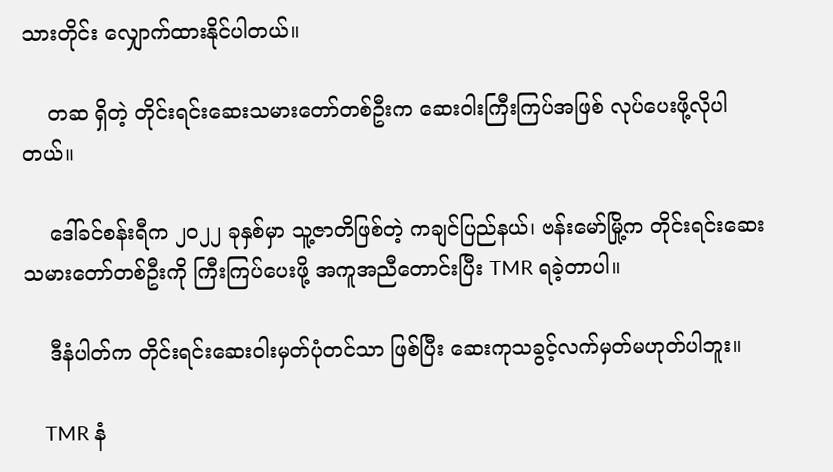သားတိုင်း လျှောက်ထားနိုင်ပါတယ်။

    တဆ ရှိတဲ့ တိုင်းရင်းဆေးသမားတော်တစ်ဦးက ဆေးဝါးကြီးကြပ်အဖြစ် လုပ်ပေးဖို့လိုပါတယ်။

    ဒေါ်ခင်စန်းရီက ၂၀၂၂ ခုနှစ်မှာ သူ့ဇာတိဖြစ်တဲ့ ကချင်ပြည်နယ်၊ ဗန်းမော်မြို့က တိုင်းရင်းဆေးသမားတော်တစ်ဦးကို ကြီးကြပ်ပေးဖို့ အကူအညီတောင်းပြီး TMR ရခဲ့တာပါ။

    ဒီနံပါတ်က တိုင်းရင်းဆေးဝါးမှတ်ပုံတင်သာ ဖြစ်ပြီး ဆေးကုသခွင့်လက်မှတ်မဟုတ်ပါဘူး။

    TMR နံ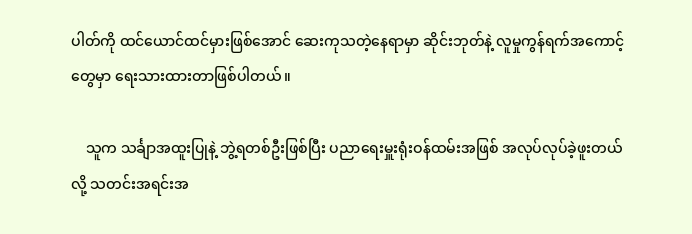ပါတ်ကို ထင်ယောင်ထင်မှားဖြစ်အောင် ဆေးကုသတဲ့နေရာမှာ ဆိုင်းဘုတ်နဲ့ လူမှုကွန်ရက်အကောင့်တွေမှာ ရေးသားထားတာဖြစ်ပါတယ်။

    သူက သင်္ချာအထူးပြုနဲ့ ဘွဲ့ရတစ်ဦးဖြစ်ပြီး ပညာရေးမှူးရုံးဝန်ထမ်းအဖြစ် အလုပ်လုပ်ခဲ့ဖူးတယ်လို့ သတင်းအရင်းအ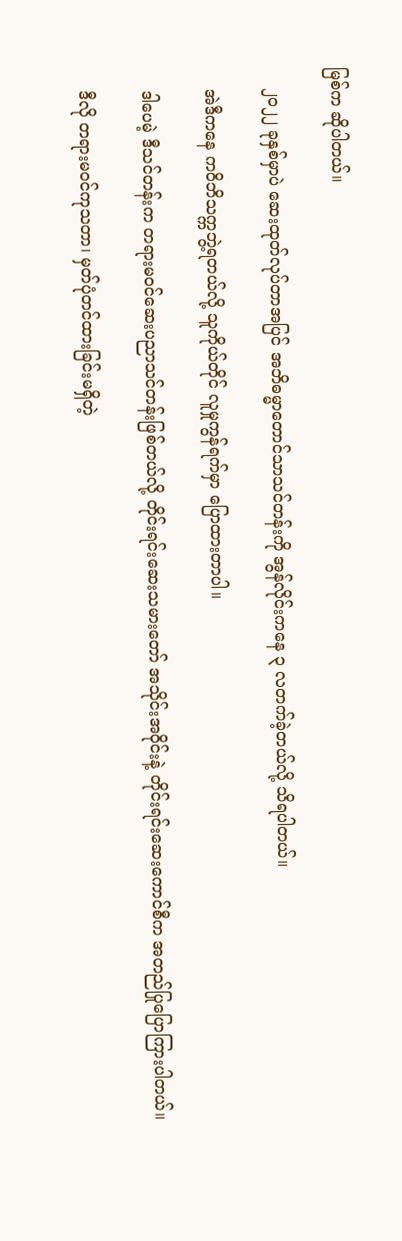မြစ်က ဆိုပါတယ်။

    ၂၀၂၂ ခုနှစ်မှာပဲ ဆေးထုတ်လုပ်တာအပြင် အဘိဓမ္မာတောင်သာသင်တန်းကို အွန်လိုင်းကနေ ၃ လတက်ခဲ့တယ်လို့ သိရပါတယ်။

    အဲဒီကနေ ကဝိဘိသက္ကဘွဲ့ရတယ်လို့ သူကိုယ်တိုင် လူမှုကွန်ရက်မှာ ပြောထားတာပါ။

    ဒါပေမဲ့ ဒီသင်တန်းက တရားမဝင်ဆေးပညာသင်တန်းဖြစ်တယ်လို့ တိုင်းရင်းဆေးသမားတော် အသိုင်းအဝိုင်းနဲ့ တိုင်းရင်းဆေးကောင်စီက အတည်ပြုပြောကြားပါတယ်။

    ဒီလို တရားမဝင်ကုသတာ၊ မှတ်ပုံတင်ထားခြင်းမရှိတဲ့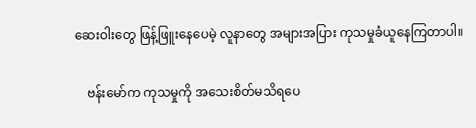ဆေးဝါးတွေ ဖြန့်ဖြူးနေပေမဲ့ လူနာတွေ အများအပြား ကုသမှုခံယူနေကြတာပါ။

    ဗန်းမော်က ကုသမှုကို အသေးစိတ်မသိရပေ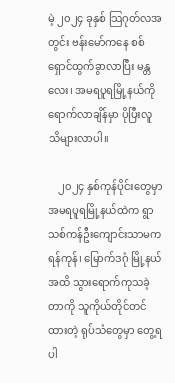မဲ့ ၂၀၂၄ ခုနှစ် သြဂုတ်လအတွင်း ဗန်းမော်ကနေ စစ်ရှောင်ထွက်ခွာလာပြီး မန္တလေး၊ အမရပူရမြို့နယ်ကို ရောက်လာချိန်မှာ ပိုပြီးလူသိများလာပါ။

    ၂၀၂၄ နှစ်ကုန်ပိုင်းတွေမှာ အမရပူရမြို့နယ်ထဲက ရွာသစ်ကန်ဦးကျောင်းသာမက ရန်ကုန်၊ မြောက်ဒဂုံ မြို့နယ်အထိ သွားရောက်ကုသခဲ့တာကို သူကိုယ်တိုင်တင်ထားတဲ့ ရုပ်သံတွေမှာ တွေ့ရပါ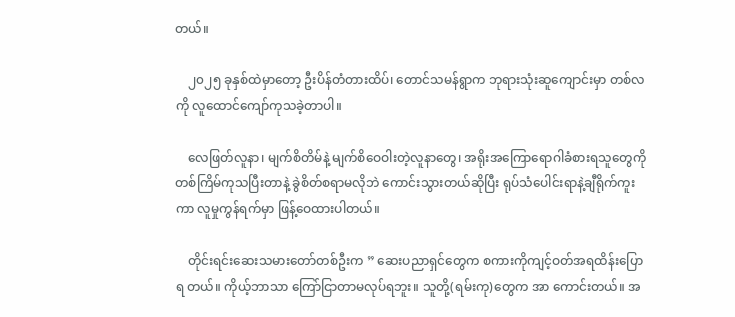တယ်။

    ၂၀၂၅ ခုနှစ်ထဲမှာတော့ ဦးပိန်တံတားထိပ်၊ တောင်သမန်ရွာက ဘုရားသုံးဆူကျောင်းမှာ တစ်လကို လူထောင်ကျော်ကုသခဲ့တာပါ။

    လေဖြတ်လူနာ၊ မျက်စိတိမ်နဲ့ မျက်စိဝေဝါးတဲ့လူနာတွေ၊ အရိုးအကြောရောဂါခံစားရသူတွေကို တစ်ကြိမ်ကုသပြီးတာနဲ့ ခွဲစိတ်စရာမလိုဘဲ ကောင်းသွားတယ်ဆိုပြီး ရုပ်သံပေါင်းရာနဲ့ချီရိုက်ကူးကာ လူမှုကွန်ရက်မှာ ဖြန့်ဝေထားပါတယ်။

    တိုင်းရင်းဆေးသမားတော်တစ်ဦးက ” ဆေးပညာရှင်တွေက စကားကိုကျင့်ဝတ်အရထိန်းပြောရ တယ်။ ကိုယ့်ဘာသာ ကြော်ငြာတာမလုပ်ရဘူး။ သူတို့(ရမ်းကု)တွေက အာ ကောင်းတယ်။ အ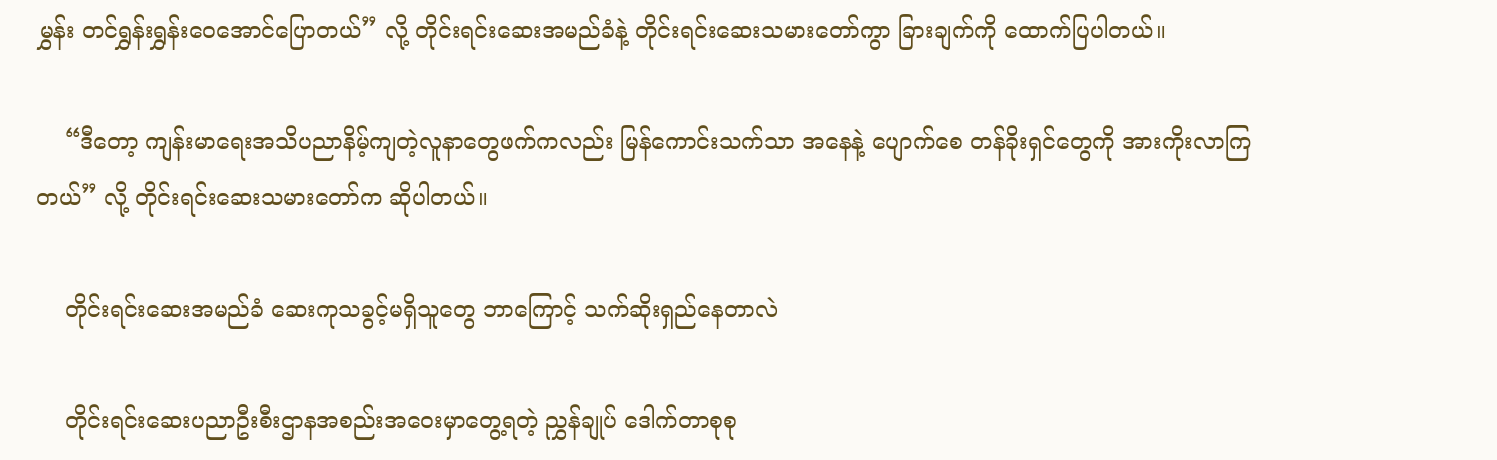မွှန်း တင်ရွှန်းရွှန်းဝေအောင်ပြောတယ်” လို့ တိုင်းရင်းဆေးအမည်ခံနဲ့ တိုင်းရင်းဆေးသမားတော်ကွာ ခြားချက်ကို ထောက်ပြပါတယ်။

    “ဒီတော့ ကျန်းမာရေးအသိပညာနိမ့်ကျတဲ့လူနာတွေဖက်ကလည်း မြန်ကောင်းသက်သာ အနေနဲ့ ပျောက်စေ တန်ခိုးရှင်တွေကို အားကိုးလာကြတယ်” လို့ တိုင်းရင်းဆေးသမားတော်က ဆိုပါတယ်။

    တိုင်းရင်းဆေးအမည်ခံ ဆေးကုသခွင့်မရှိသူတွေ ဘာကြောင့် သက်ဆိုးရှည်နေတာလဲ

    တိုင်းရင်းဆေးပညာဦးစီးဌာနအစည်းအဝေးမှာတွေ့ရတဲ့ ညွှန်ချုပ် ဒေါက်တာစုစု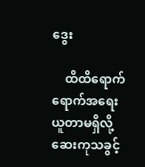ဒွေး

    ထိထိရောက်ရောက်အရေးယူတာမရှိလို့ ဆေးကုသခွင့်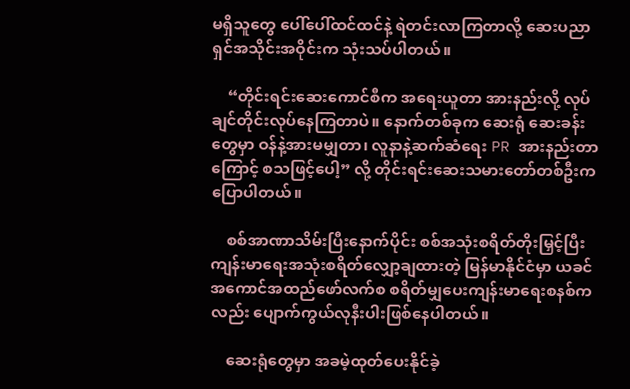မရှိသူတွေ ပေါ်ပေါ်ထင်ထင်နဲ့ ရဲတင်းလာကြတာလို့ ဆေးပညာရှင်အသိုင်းအဝိုင်းက သုံးသပ်ပါတယ်။

    “တိုင်းရင်းဆေးကောင်စီက အရေးယူတာ အားနည်းလို့ လုပ်ချင်တိုင်းလုပ်နေကြတာပဲ။ နောက်တစ်ခုက ဆေးရုံ ဆေးခန်းတွေမှာ ဝန်နဲ့အားမမျှတာ၊ လူနာနဲ့ဆက်ဆံရေး PR အားနည်းတာကြောင့် စသဖြင့်ပေါ့” လို့ တိုင်းရင်းဆေးသမားတော်တစ်ဦးက ပြောပါတယ်။

    စစ်အာဏာသိမ်းပြီးနောက်ပိုင်း စစ်အသုံးစရိတ်တိုးမြှင့်ပြီး ကျန်းမာရေးအသုံးစရိတ်လျှော့ချထားတဲ့ မြန်မာနိုင်ငံမှာ ယခင်အကောင်အထည်ဖော်လက်စ စရိတ်မျှပေးကျန်းမာရေးစနစ်ကလည်း ပျောက်ကွယ်လုနီးပါးဖြစ်နေပါတယ်။

    ဆေးရုံတွေမှာ အခမဲ့ထုတ်ပေးနိုင်ခဲ့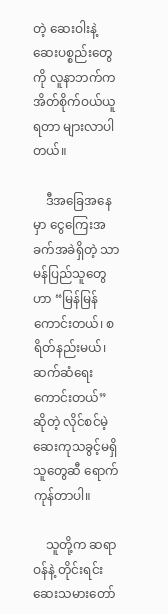တဲ့ ဆေးဝါးနဲ့ ဆေးပစ္စည်းတွေကို လူနာဘက်က အိတ်စိုက်ဝယ်ယူရတာ များလာပါတယ်။

    ဒီအခြေအနေမှာ ငွေကြေးအခက်အခဲရှိတဲ့ သာမန်ပြည်သူတွေဟာ “မြန်မြန်ကောင်းတယ်၊ စရိတ်နည်းမယ်၊ ဆက်ဆံရေး ကောင်းတယ်” ဆိုတဲ့ လိုင်စင်မဲ့ ဆေးကုသခွင့်မရှိသူတွေဆီ ရောက်ကုန်တာပါ။

    သူတို့က ဆရာဝန်နဲ့ တိုင်းရင်းဆေးသမားတော်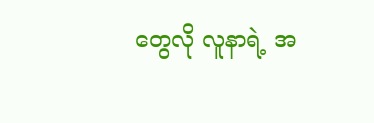တွေလို လူနာရဲ့ အ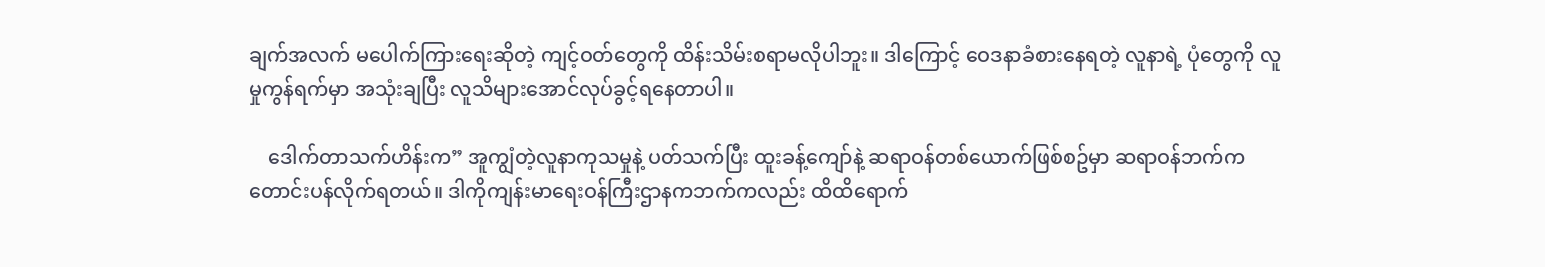ချက်အလက် မပေါက်ကြားရေးဆိုတဲ့ ကျင့်ဝတ်တွေကို ထိန်းသိမ်းစရာမလိုပါဘူး။ ဒါကြောင့် ဝေဒနာခံစားနေရတဲ့ လူနာရဲ့ ပုံတွေကို လူမှုကွန်ရက်မှာ အသုံးချပြီး လူသိများအောင်လုပ်ခွင့်ရနေတာပါ။

    ဒေါက်တာသက်ဟိန်းက” အူကျွံတဲ့လူနာကုသမှုနဲ့ ပတ်သက်ပြီး ထူးခန့်ကျော်နဲ့ ဆရာဝန်တစ်ယောက်ဖြစ်စဥ်မှာ ဆရာဝန်ဘက်ကတောင်းပန်လိုက်ရတယ်။ ဒါကိုကျန်းမာရေးဝန်ကြီးဌာနကဘက်ကလည်း ထိထိရောက်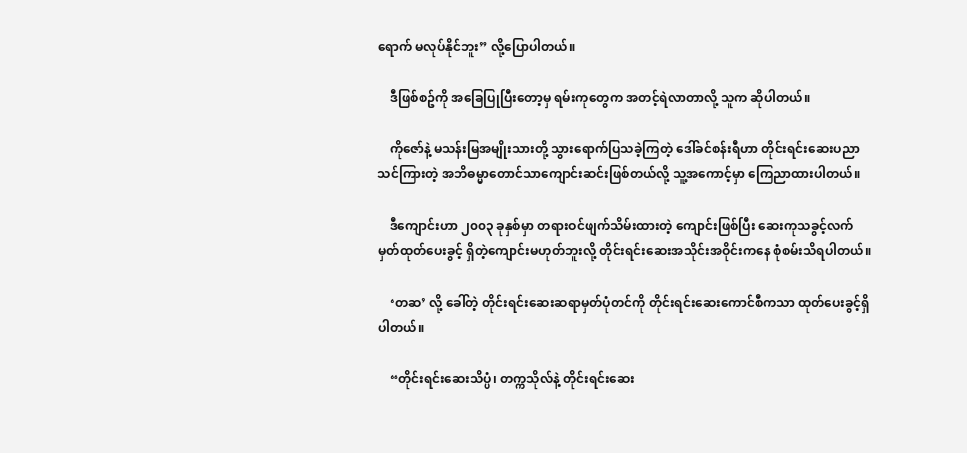ရောက် မလုပ်နိုင်ဘူး” လို့ပြောပါတယ်။

    ဒီဖြစ်စဥ်ကို အခြေပြုပြီးတော့မှ ရမ်းကုတွေက အတင့်ရဲလာတာလို့ သူက ဆိုပါတယ်။

    ကိုဇော်နဲ့ မသန်းမြအမျိုးသားတို့ သွားရောက်ပြသခဲ့ကြတဲ့ ဒေါ်ခင်စန်းရီဟာ တိုင်းရင်းဆေးပညာ သင်ကြားတဲ့ အဘိဓမ္မာတောင်သာကျောင်းဆင်းဖြစ်တယ်လို့ သူ့အကောင့်မှာ ကြေညာထားပါတယ်။

    ဒီကျောင်းဟာ ၂၀၀၃ ခုနှစ်မှာ တရားဝင်ဖျက်သိမ်းထားတဲ့ ကျောင်းဖြစ်ပြီး ဆေးကုသခွင့်လက်မှတ်ထုတ်ပေးခွင့် ရှိတဲ့ကျောင်းမဟုတ်ဘူးလို့ တိုင်းရင်းဆေးအသိုင်းအဝိုင်းကနေ စုံစမ်းသိရပါတယ်။

    ‘တဆ’ လို့ ခေါ်တဲ့ တိုင်းရင်းဆေးဆရာမှတ်ပုံတင်ကို တိုင်းရင်းဆေးကောင်စီကသာ ထုတ်ပေးခွင့်ရှိပါတယ်။

    “တိုင်းရင်းဆေးသိပ္ပံ၊ တက္ကသိုလ်နဲ့ တိုင်းရင်းဆေး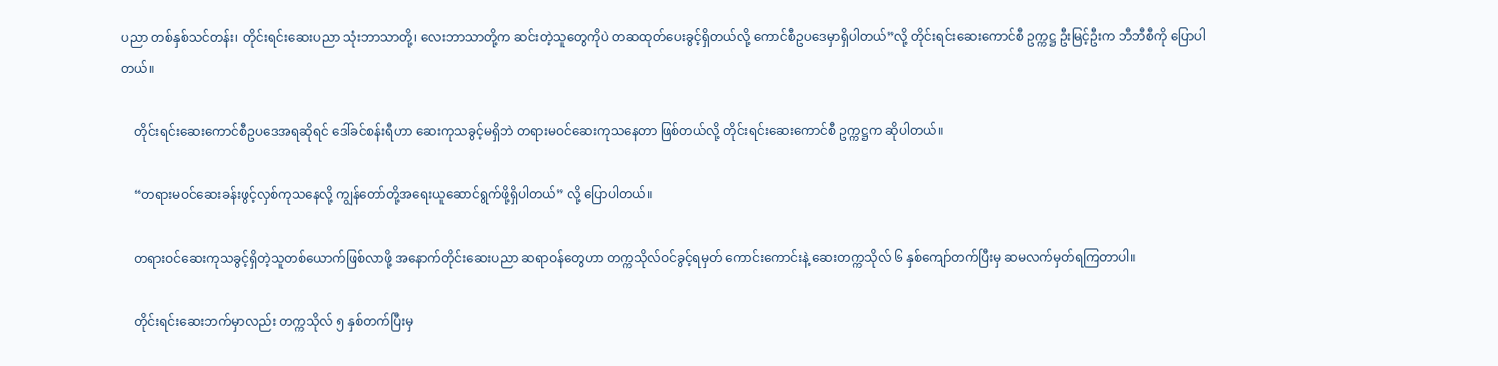ပညာ တစ်နှစ်သင်တန်း၊ တိုင်းရင်းဆေးပညာ သုံးဘာသာတို့၊ လေးဘာသာတို့က ဆင်းတဲ့သူတွေကိုပဲ တဆထုတ်ပေးခွင့်ရှိတယ်လို့ ကောင်စီဥပဒေမှာရှိပါတယ်”လို့ တိုင်းရင်းဆေးကောင်စီ ဥက္ကဋ္ဌ ဦးမြင့်ဦးက ဘီဘီစီကို ပြောပါတယ်။

    တိုင်းရင်းဆေးကောင်စီဥပဒေအရဆိုရင် ဒေါ်ခင်စန်းရီဟာ ဆေးကုသခွင့်မရှိဘဲ တရားမဝင်ဆေးကုသနေတာ ဖြစ်တယ်လို့ တိုင်းရင်းဆေးကောင်စီ ဥက္ကဋ္ဌက ဆိုပါတယ်။

    “တရားမဝင်ဆေးခန်းဖွင့်လှစ်ကုသနေလို့ ကျွန်တော်တို့အရေးယူဆောင်ရွက်ဖို့ရှိပါတယ်” လို့ ပြောပါတယ်။

    တရားဝင်ဆေးကုသခွင့်ရှိတဲ့သူတစ်ယောက်ဖြစ်လာဖို့ အနောက်တိုင်းဆေးပညာ ဆရာဝန်တွေဟာ တက္ကသိုလ်ဝင်ခွင့်ရမှတ် ကောင်းကောင်းနဲ့ ဆေးတက္ကသိုလ် ၆ နှစ်ကျော်တက်ပြီးမှ ဆမလက်မှတ်ရကြတာပါ။

    တိုင်းရင်းဆေးဘက်မှာလည်း တက္ကသိုလ် ၅ နှစ်တက်ပြီးမှ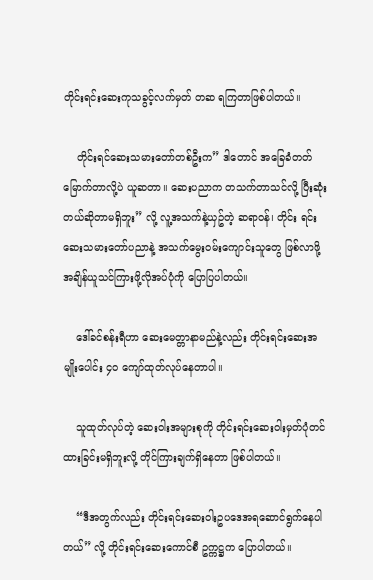တိုင်းရင်းဆေးကုသခွင့်လက်မှတ် တဆ ရကြတာဖြစ်ပါတယ်။

    တိုင်းရင်ဆေးသမားတော်တစ်ဦးက” ဒါတောင် အခြေခံတတ်မြောက်တာလို့ပဲ ယူဆတာ။ ဆေးပညာက တသက်တာသင်လို့ ပြီးဆုံးတယ်ဆိုတာမရှိဘူး” လို့ လူ့အသက်နဲ့ယှဥ်တဲ့ ဆရာဝန်၊ တိုင်း ရင်းဆေးသမားတော်ပညာနဲ့ အသက်မွေးဝမ်းကျောင်းသူတွေ ဖြစ်လာဖို့ အချိန်ယူသင်ကြားဖို့လိုအပ်ပုံကို ပြောပြပါတယ်။

    ဒေါ်ခင်စန်းရီဟာ ဆေးမေတ္တာနာမည်နဲ့လည်း တိုင်းရင်းဆေးအမျိုးပေါင်း ၄၀ ကျော်ထုတ်လုပ်နေတာပါ။

    သူထုတ်လုပ်တဲ့ ဆေးဝါးအများစုကို တိုင်းရင်းဆေးဝါးမှတ်ပုံတင်ထားခြင်းမရှိဘူးလို့ တိုင်ကြားချက်ရှိနေတာ ဖြစ်ပါတယ်။

    “ဒီအတွက်လည်း တိုင်းရင်းဆေးဝါးဥပဒေအရဆောင်ရွက်နေပါတယ်” လို့ တိုင်းရင်းဆေးကောင်စီ ဥက္ကဋ္ဌက ပြောပါတယ်။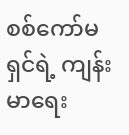စစ်ကော်မရှင်ရဲ့ ကျန်းမာရေး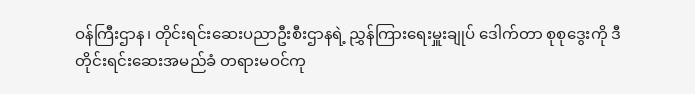ဝန်ကြီးဌာန၊ တိုင်းရင်းဆေးပညာဦးစီးဌာနရဲ့ ညွှန်ကြားရေးမှူးချုပ် ဒေါက်တာ စုစုဒွေးကို ဒီတိုင်းရင်းဆေးအမည်ခံ တရားမဝင်ကု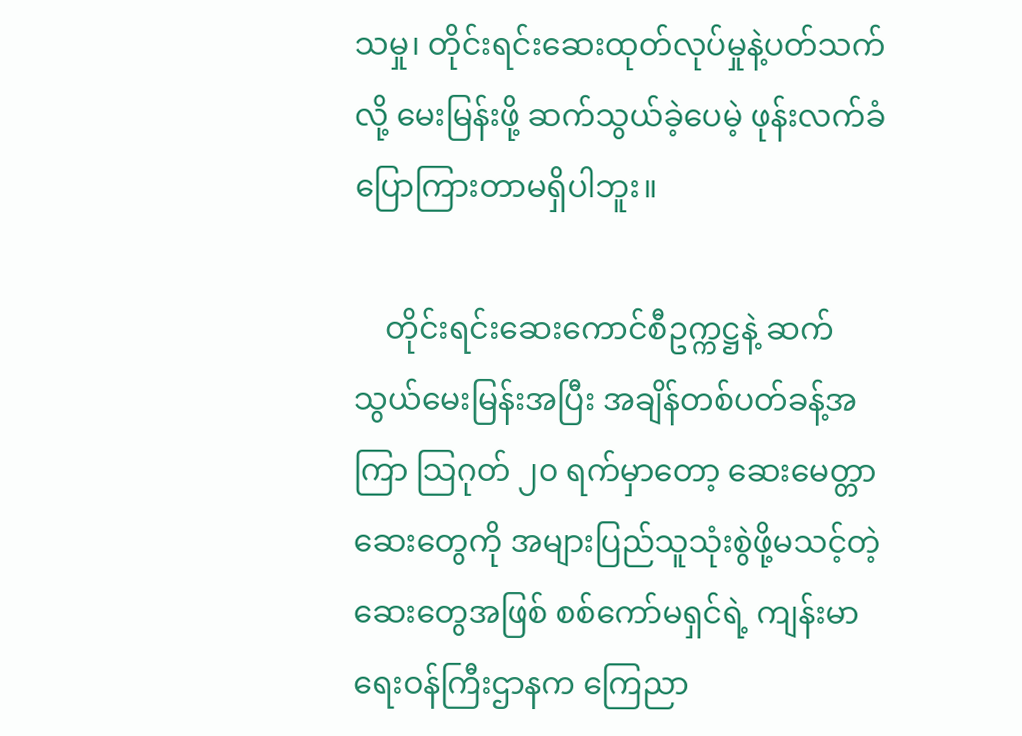သမှု၊ တိုင်းရင်းဆေးထုတ်လုပ်မှုနဲ့ပတ်သက်လို့ မေးမြန်းဖို့ ဆက်သွယ်ခဲ့ပေမဲ့ ဖုန်းလက်ခံပြောကြားတာမရှိပါဘူး။

    တိုင်းရင်းဆေးကောင်စီဥက္ကဋ္ဌနဲ့ ဆက်သွယ်မေးမြန်းအပြီး အချိန်တစ်ပတ်ခန့်အကြာ သြဂုတ် ၂၀ ရက်မှာတော့ ဆေးမေတ္တာဆေးတွေကို အများပြည်သူသုံးစွဲဖို့မသင့်တဲ့ဆေးတွေအဖြစ် စစ်ကော်မရှင်ရဲ့ ကျန်းမာရေးဝန်ကြီးဌာနက ကြေညာ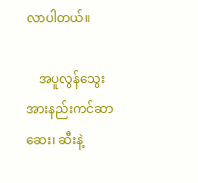လာပါတယ်။

    အပူလွန်သွေးအားနည်းကင်ဆာဆေး၊ ဆီးနဲ့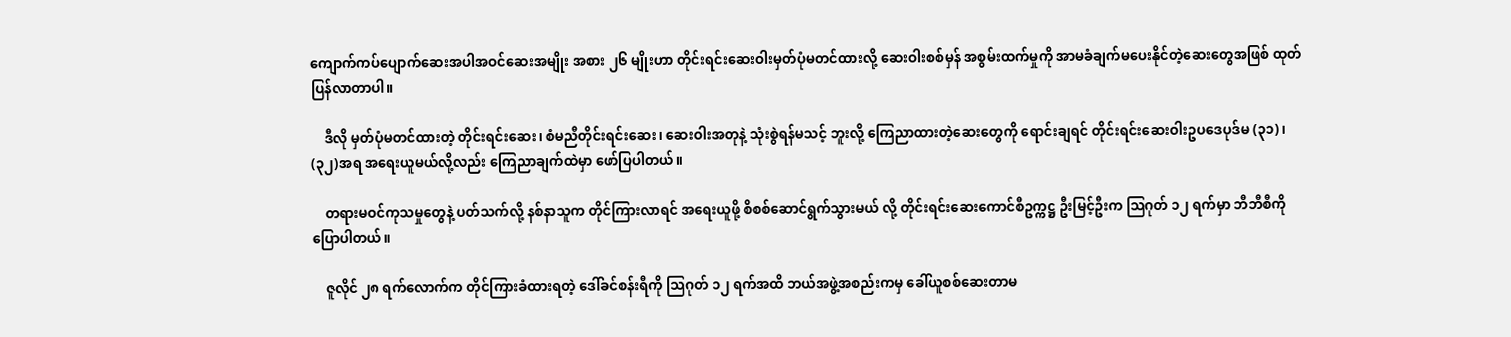ကျောက်ကပ်ပျောက်ဆေးအပါအဝင်ဆေးအမျိုး အစား ၂၆ မျိုးဟာ တိုင်းရင်းဆေးဝါးမှတ်ပုံမတင်ထားလို့ ဆေးဝါးစစ်မှန် အစွမ်းထက်မှုကို အာမခံချက်မပေးနိုင်တဲ့ဆေးတွေအဖြစ် ထုတ်ပြန်လာတာပါ။

    ဒီလို မှတ်ပုံမတင်ထားတဲ့ တိုင်းရင်းဆေး၊ စံမညီတိုင်းရင်းဆေး၊ ဆေးဝါးအတုနဲ့ သုံးစွဲရန်မသင့် ဘူးလို့ ကြေညာထားတဲ့ဆေးတွေကို ရောင်းချရင် တိုင်းရင်းဆေးဝါးဥပဒေပုဒ်မ (၃၁)၊ (၃၂)အရ အရေးယူမယ်လို့လည်း ကြေညာချက်ထဲမှာ ဖော်ပြပါတယ်။

    တရားမဝင်ကုသမှုတွေနဲ့ ပတ်သက်လို့ နစ်နာသူက တိုင်ကြားလာရင် အရေးယူဖို့ စိစစ်ဆောင်ရွက်သွားမယ် လို့ တိုင်းရင်းဆေးကောင်စီဥက္ကဋ္ဌ ဦးမြင့်ဦးက သြဂုတ် ၁၂ ရက်မှာ ဘီဘီစီကို ပြောပါတယ်။

    ဇူလိုင် ၂၈ ရက်လောက်က တိုင်ကြားခံထားရတဲ့ ဒေါ်ခင်စန်းရီကို သြဂုတ် ၁၂ ရက်အထိ ဘယ်အဖွဲ့အစည်းကမှ ခေါ်ယူစစ်ဆေးတာမ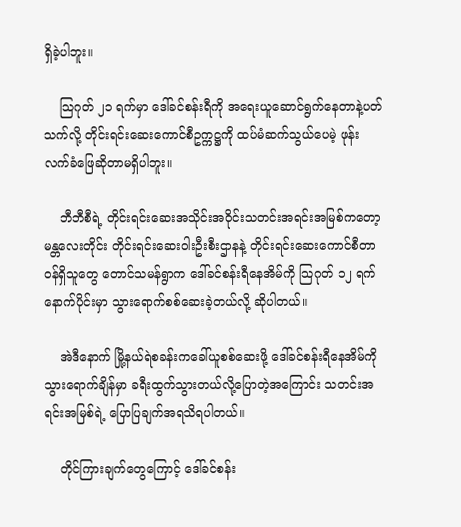ရှိခဲ့ပါဘူး။

    သြဂုတ် ၂၁ ရက်မှာ ဒေါ်ခင်စန်းရီကို အရေးယူဆောင်ရွက်နေတာနဲ့ပတ်သက်လို့ တိုင်းရင်းဆေးကောင်စီဥက္ကဋ္ဌကို ထပ်မံဆက်သွယ်ပေမဲ့ ဖုန်းလက်ခံဖြေဆိုတာမရှိပါဘူး။

    ဘီဘီစီရဲ့ တိုင်းရင်းဆေးအသိုင်းအဝိုင်းသတင်းအရင်းအမြစ်ကတော့ မန္တလေးတိုင်း တိုင်းရင်းဆေးဝါးဦးစီးဌာနနဲ့ တိုင်းရင်းဆေးကောင်စီတာဝန်ရှိသူတွေ တောင်သမန်ရွာက ဒေါ်ခင်စန်းရီနေအိမ်ကို သြဂုတ် ၁၂ ရက်နောက်ပိုင်းမှာ သွားရောက်စစ်ဆေးခဲ့တယ်လို့ ဆိုပါတယ်။

    အဲဒီနောက် မြို့နယ်ရဲစခန်းကခေါ်ယူစစ်ဆေးဖို့ ဒေါ်ခင်စန်းရီနေအိမ်ကို သွားရောက်ချိန်မှာ ခရီးထွက်သွားတယ်လို့ပြောတဲ့အကြောင်း သတင်းအရင်းအမြစ်ရဲ့ ပြောပြချက်အရသိရပါတယ်။

    တိုင်ကြားချက်တွေကြောင့် ဒေါ်ခင်စန်း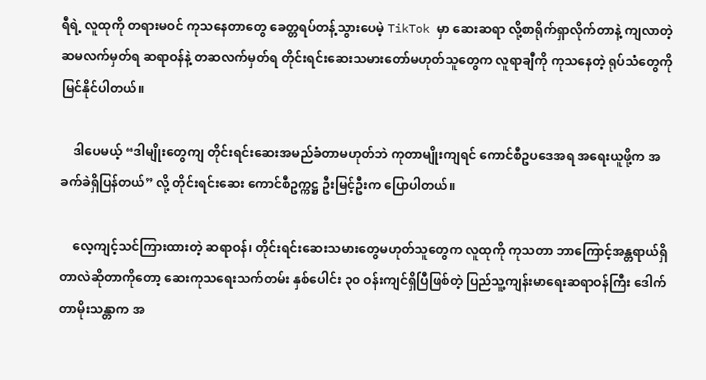ရီရဲ့ လူထုကို တရားမဝင် ကုသနေတာတွေ ခေတ္တရပ်တန့်သွားပေမဲ့ TikTok မှာ ဆေးဆရာ လို့စာရိုက်ရှာလိုက်တာနဲ့ ကျလာတဲ့ ဆမလက်မှတ်ရ ဆရာဝန်နဲ့ တဆလက်မှတ်ရ တိုင်းရင်းဆေးသမားတော်မဟုတ်သူတွေက လူရာချီကို ကုသနေတဲ့ ရုပ်သံတွေကို မြင်နိုင်ပါတယ်။

    ဒါပေမယ့် “ဒါမျိုးတွေကျ တိုင်းရင်းဆေးအမည်ခံတာမဟုတ်ဘဲ ကုတာမျိုးကျရင် ကောင်စီဥပဒေအရ အရေးယူဖို့က အခက်ခဲရှိပြန်တယ်” လို့ တိုင်းရင်းဆေး ကောင်စီဥက္ကဋ္ဌ ဦးမြင့်ဦးက ပြောပါတယ်။

    လေ့ကျင့်သင်ကြားထားတဲ့ ဆရာဝန်၊ တိုင်းရင်းဆေးသမားတွေမဟုတ်သူတွေက လူထုကို ကုသတာ ဘာကြောင့်အန္တရာယ်ရှိတာလဲဆိုတာကိုတော့ ဆေးကုသရေးသက်တမ်း နှစ်ပေါင်း ၃၀ ဝန်းကျင်ရှိပြီဖြစ်တဲ့ ပြည်သူ့ကျန်းမာရေးဆရာဝန်ကြီး ဒေါက်တာမိုးသန္တာက အ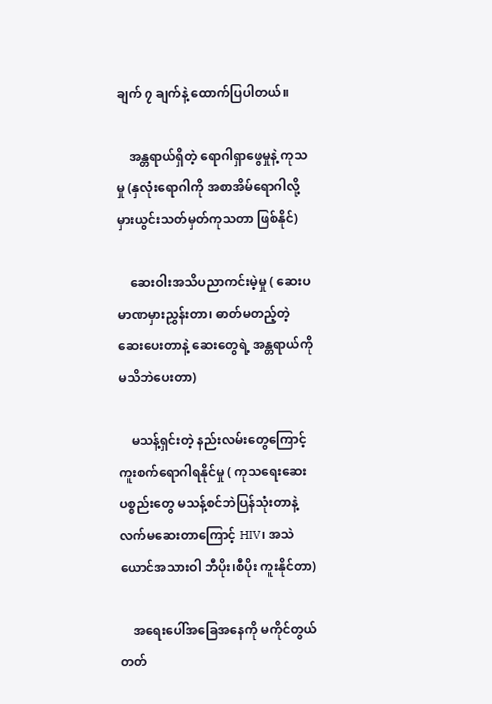ချက် ၇ ချက်နဲ့ ထောက်ပြပါတယ်။

    အန္တရာယ်ရှိတဲ့ ရောဂါရှာဖွေမှုနဲ့ ကုသမှု (နှလုံးရောဂါကို အစာအိမ်ရောဂါလို့ မှားယွင်းသတ်မှတ်ကုသတာ ဖြစ်နိုင်)

    ဆေးဝါးအသိပညာကင်းမဲ့မှု ( ဆေးပမာဏမှားညွှန်းတာ၊ ဓာတ်မတည့်တဲ့ဆေးပေးတာနဲ့ ဆေးတွေရဲ့ အန္တရာယ်ကို မသိဘဲပေးတာ)

    မသန့်ရှင်းတဲ့ နည်းလမ်းတွေကြောင့် ကူးစက်ရောဂါရနိုင်မှု ( ကုသရေးဆေးပစ္စည်းတွေ မသန့်စင်ဘဲပြန်သုံးတာနဲ့ လက်မဆေးတာကြောင့် HIV၊ အသဲယောင်အသားဝါ ဘီပိုး၊စီပိုး ကူးနိုင်တာ)

    အရေးပေါ်အခြေအနေကို မကိုင်တွယ်တတ်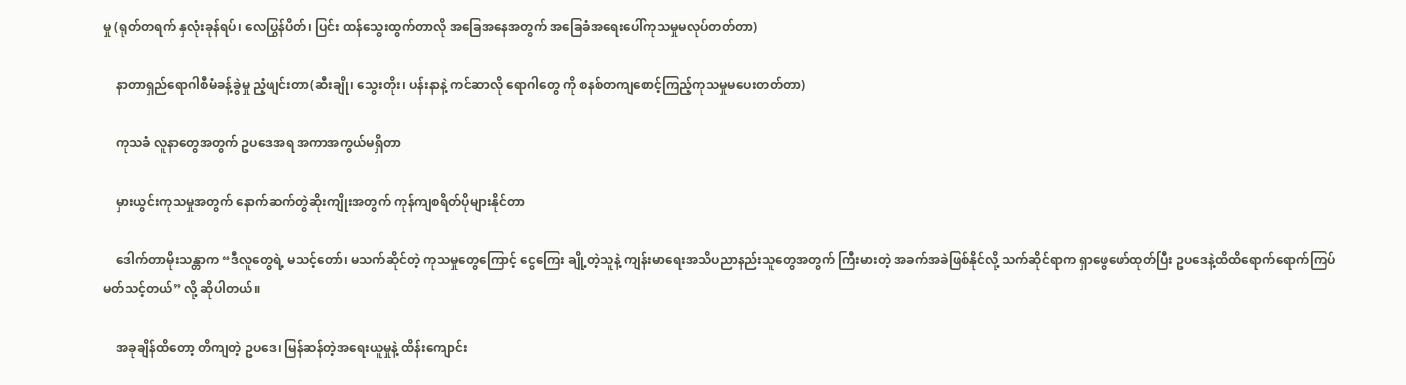မှု (ရုတ်တရက် နှလုံးခုန်ရပ်၊ လေပြွန်ပိတ်၊ ပြင်း ထန်သွေးထွက်တာလို အခြေအနေအတွက် အခြေခံအရေးပေါ်ကုသမှုမလုပ်တတ်တာ)

    နာတာရှည်ရောဂါစီမံခန့်ခွဲမှု ညံ့ဖျင်းတာ(ဆီးချို၊ သွေးတိုး၊ ပန်းနာနဲ့ ကင်ဆာလို ရောဂါတွေ ကို စနစ်တကျစောင့်ကြည့်ကုသမှုမပေးတတ်တာ)

    ကုသခံ လူနာတွေအတွက် ဥပဒေအရ အကာအကွယ်မရှိတာ

    မှားယွင်းကုသမှုအတွက် နောက်ဆက်တွဲဆိုးကျိုးအတွက် ကုန်ကျစရိတ်ပိုများနိုင်တာ

    ဒေါက်တာမိုးသန္တာက “ဒီလူတွေရဲ့ မသင့်တော်၊ မသက်ဆိုင်တဲ့ ကုသမှုတွေကြောင့် ငွေကြေး ချို့တဲ့သူနဲ့ ကျန်းမာရေးအသိပညာနည်းသူတွေအတွက် ကြီးမားတဲ့ အခက်အခဲဖြစ်နိုင်လို့ သက်ဆိုင်ရာက ရှာဖွေဖော်ထုတ်ပြီး ဥပဒေနဲ့ထိထိရောက်ရောက်ကြပ်မတ်သင့်တယ်” လို့ ဆိုပါတယ်။

    အခုချိန်ထိတော့ တိကျတဲ့ ဥပဒေ၊ မြန်ဆန်တဲ့အရေးယူမှုနဲ့ ထိန်းကျောင်း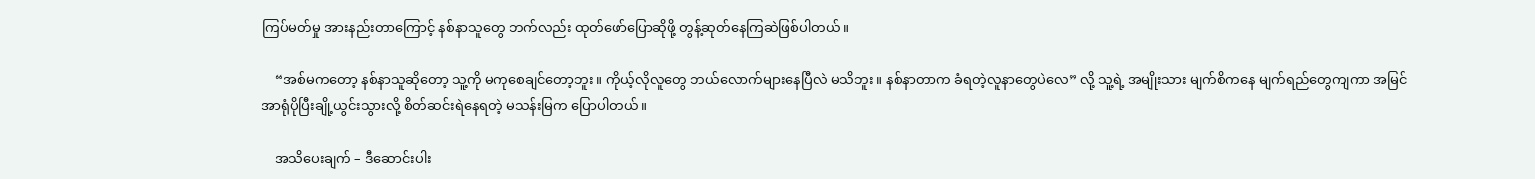ကြပ်မတ်မှု အားနည်းတာကြောင့် နစ်နာသူတွေ ဘက်လည်း ထုတ်ဖော်ပြောဆိုဖို့ တွန့်ဆုတ်နေကြဆဲဖြစ်ပါတယ်။

    “အစ်မကတော့ နစ်နာသူဆိုတော့ သူ့ကို မကုစေချင်တော့ဘူး။ ကိုယ့်လိုလူတွေ ဘယ်လောက်များနေပြီလဲ မသိဘူး။ နစ်နာတာက ခံရတဲ့လူနာတွေပဲလေ” လို့ သူ့ရဲ့ အမျိုးသား မျက်စိကနေ မျက်ရည်တွေကျကာ အမြင်အာရုံပိုပြီးချို့ယွင်းသွားလို့ စိတ်ဆင်းရဲနေရတဲ့ မသန်းမြက ပြောပါတယ်။

    အသိပေးချက် – ဒီဆောင်းပါး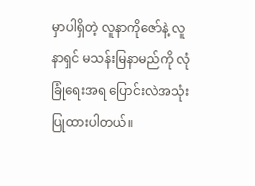မှာပါရှိတဲ့ လူနာကိုဇော်နဲ့ လူနာရှင် မသန်းမြနာမည်ကို လုံခြုံရေးအရ ပြောင်းလဲအသုံးပြုထားပါတယ်။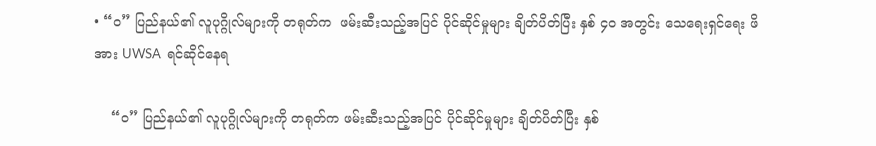• “၀” ပြည်နယ်၏ လူပုဂ္ဂိုလ်များကို တရုတ်က  ဖမ်းဆီးသည့်အပြင် ပိုင်ဆိုင်မှုများ ချိတ်ပိတ်ပြီး နှစ် ၄၀ အတွင်း သေရေးရှင်ရေး ဖိအား UWSA  ရင်ဆိုင်နေရ

    “၀” ပြည်နယ်၏ လူပုဂ္ဂိုလ်များကို တရုတ်က ဖမ်းဆီးသည့်အပြင် ပိုင်ဆိုင်မှုများ ချိတ်ပိတ်ပြီး နှစ်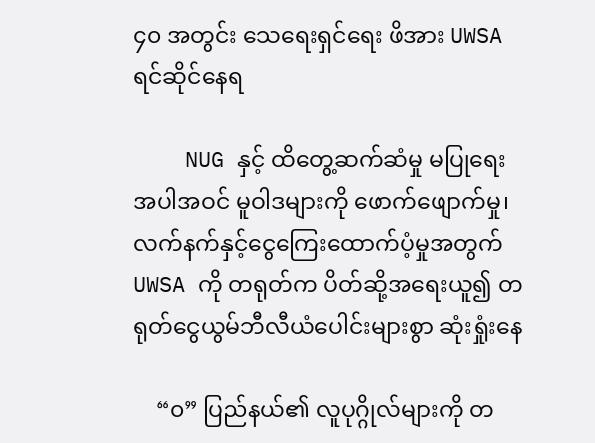၄၀ အတွင်း သေရေးရှင်ရေး ဖိအား UWSA ရင်ဆိုင်နေရ

    NUG နှင့် ထိတွေ့ဆက်ဆံမှု မပြုရေး အပါအဝင် မူဝါဒများကို ဖောက်ဖျောက်မှု၊ လက်နက်နှင့်ငွေကြေးထောက်ပံ့မှုအတွက် UWSA ကို တရုတ်က ပိတ်ဆို့အရေးယူ၍ တရုတ်ငွေယွမ်ဘီလီယံပေါင်းများစွာ ဆုံးရှုံးနေ

    “၀” ပြည်နယ်၏ လူပုဂ္ဂိုလ်များကို တ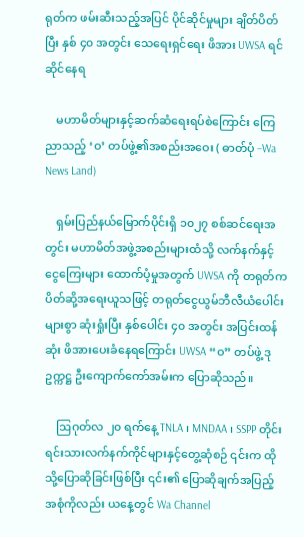ရုတ်က ဖမ်းဆီးသည့်အပြင် ပိုင်ဆိုင်မှုများ ချိတ်ပိတ်ပြီး နှစ် ၄၀ အတွင်း သေရေးရှင်ရေး ဖိအား UWSA ရင်ဆိုင်နေရ

    မဟာမိတ်များနှင့်ဆက်ဆံရေးရပ်စဲကြောင်း ကြေညာသည့် ‘ဝ’ တပ်ဖွဲ့၏အစည်းအဝေး ( ဓာတ်ပုံ –Wa News Land)

    ရှမ်းပြည်နယ်မြောက်ပိုင်းရှိ ၁၀၂၇ စစ်ဆင်ရေးအတွင်း မဟာမိတ်အဖွဲ့အစည်းများထံသို့ လက်နက်နှင့်ငွေကြေးများ ထောက်ပံ့မှုအတွက် UWSA ကို တရုတ်က ပိတ်ဆို့အရေးယူသဖြင့် တရုတ်ငွေယွမ်ဘီလီယံပေါင်းများစွာ ဆုံးရှုံးပြီး နှစ်ပေါင်း ၄၀ အတွင်း အပြင်းထန်ဆုံး ဖိအားပေးခံနေရကြောင်း UWSA “ဝ” တပ်ဖွဲ့ ဒုဥက္ကဋ္ဌ ဦးကျောက်ကော်အမ်းက ပြောဆိုသည်။

    ဩဂုတ်လ ၂၀ ရက်နေ့ TNLA ၊ MNDAA ၊ SSPP တိုင်းရင်းသားလက်နက်ကိုင်များနှင့်တွေ့ဆုံစဉ် ၎င်းက ထိုသို့ပြောဆိုခြင်းဖြစ်ပြီး ၎င်း၏ ပြောဆိုချက်အပြည့် အစုံကိုလည်း ယနေ့တွင် Wa Channel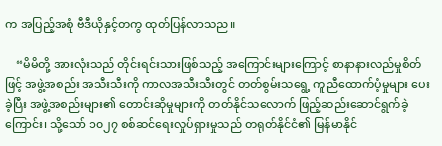က အပြည့်အစုံ ဗီဒီယိုနှင့်တကွ ထုတ်ပြန်လာသည။

    “မိမိတို့ အားလုံးသည် တိုင်းရင်းသားဖြစ်သည့် အကြောင်းများကြောင့် စာနာနားလည်မှုစိတ်ဖြင့် အဖွဲ့အစည်း အသီးသီးကို ကာလအသီးသီးတွင် တတ်စွမ်းသရွေ့ ကူညီထောက်ပံ့မှုများ ပေးခဲ့ပြီး အဖွဲ့အစည်းများ၏ တောင်းဆိုမှုများကို တတ်နိုင်သလောက် ဖြည့်ဆည်းဆောင်ရွက်ခဲ့ကြောင်း၊ သို့သော် ၁၀၂၇ စစ်ဆင်ရေးလှုပ်ရှားမှုသည် တရုတ်နိုင်ငံ၏ မြန်မာနိုင်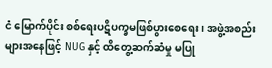ငံ မြောက်ပိုင်း စစ်ရေးပဋိပက္ခမဖြစ်ပွားစေရေး ၊ အဖွဲ့အစည်းများအနေဖြင့် NUG နှင့် ထိတွေ့ဆက်ဆံမှု မပြု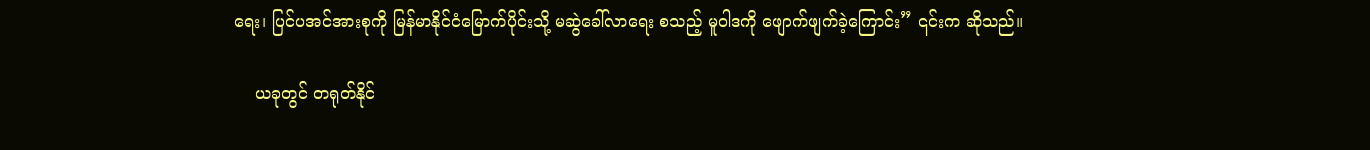ရေး၊ ပြင်ပအင်အားစုကို မြန်မာနိုင်ငံမြောက်ပိုင်းသို့ မဆွဲခေါ်လာရေး စသည့် မူဝါဒကို ဖျောက်ဖျက်ခဲ့ကြောင်း” ၎င်းက ဆိုသည်။

    ယခုတွင် တရုတ်နိုင်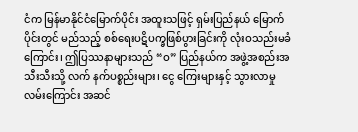ငံက မြန်မာနိုင်ငံမြောက်ပိုင်း အထူးသဖြင့် ရှမ်းပြည်နယ် မြောက်ပိုင်းတွင် မည်သည့် စစ်ရေးပဋိပက္ခဖြစ်ပွားခြင်းကို လုံးဝသည်းမခံကြောင်း၊ ဤပြဿနာများသည် “ဝ” ပြည်နယ်က အဖွဲ့အစည်းအသီးသီးသို့ လက် နက်ပစ္စည်းများ၊ ငွေ ကြေးများနှင့် သွားလာမှု လမ်းကြောင်း အဆင်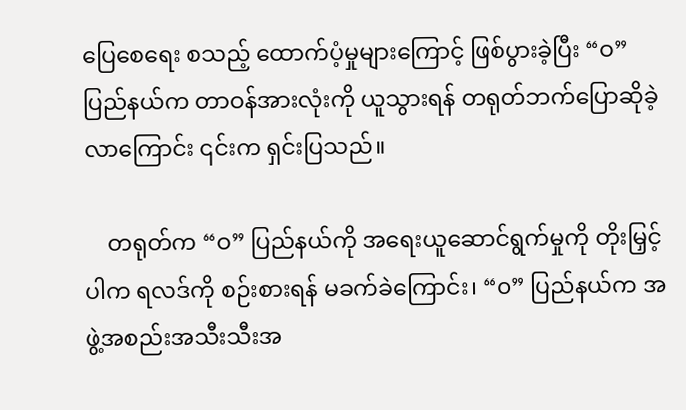ပြေစေရေး စသည့် ထောက်ပံ့မှုများကြောင့် ဖြစ်ပွားခဲ့ပြီး “ဝ” ပြည်နယ်က တာဝန်အားလုံးကို ယူသွားရန် တရုတ်ဘက်ပြောဆိုခဲ့လာကြောင်း ၎င်းက ရှင်းပြသည်။

    တရုတ်က “ဝ” ပြည်နယ်ကို အရေးယူဆောင်ရွက်မှုကို တိုးမြှင့်ပါက ရလဒ်ကို စဉ်းစားရန် မခက်ခဲကြောင်း၊ “၀” ပြည်နယ်က အဖွဲ့အစည်းအသီးသီးအ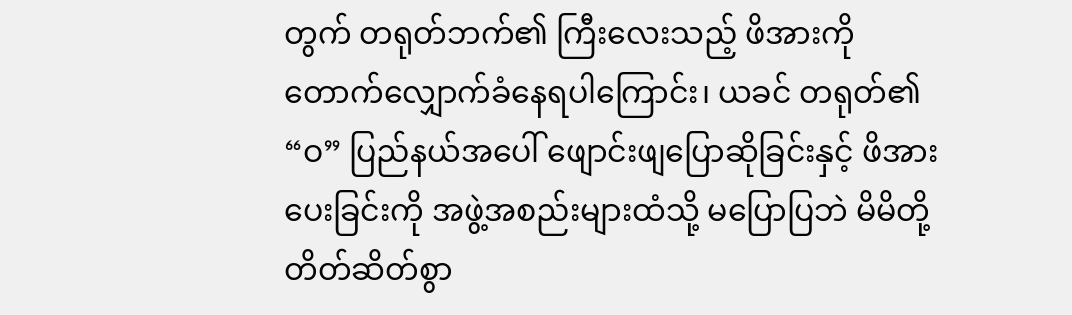တွက် တရုတ်ဘက်၏ ကြီးလေးသည့် ဖိအားကို တောက်လျှောက်ခံနေရပါကြောင်း၊ ယခင် တရုတ်၏ “ဝ” ပြည်နယ်အပေါ် ဖျောင်းဖျပြောဆိုခြင်းနှင့် ဖိအားပေးခြင်းကို အဖွဲ့အစည်းများထံသို့ မပြောပြဘဲ မိမိတို့ တိတ်ဆိတ်စွာ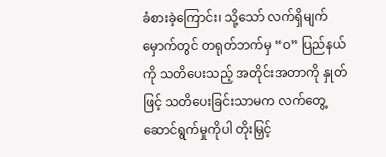ခံစားခဲ့ကြောင်း၊ သို့သော် လက်ရှိမျက်မှောက်တွင် တရုတ်ဘက်မှ “ဝ” ပြည်နယ်ကို သတိပေးသည့် အတိုင်းအတာကို နှုတ်ဖြင့် သတိပေးခြင်းသာမက လက်တွေ့ ဆောင်ရွက်မှုကိုပါ တိုးမြှင့်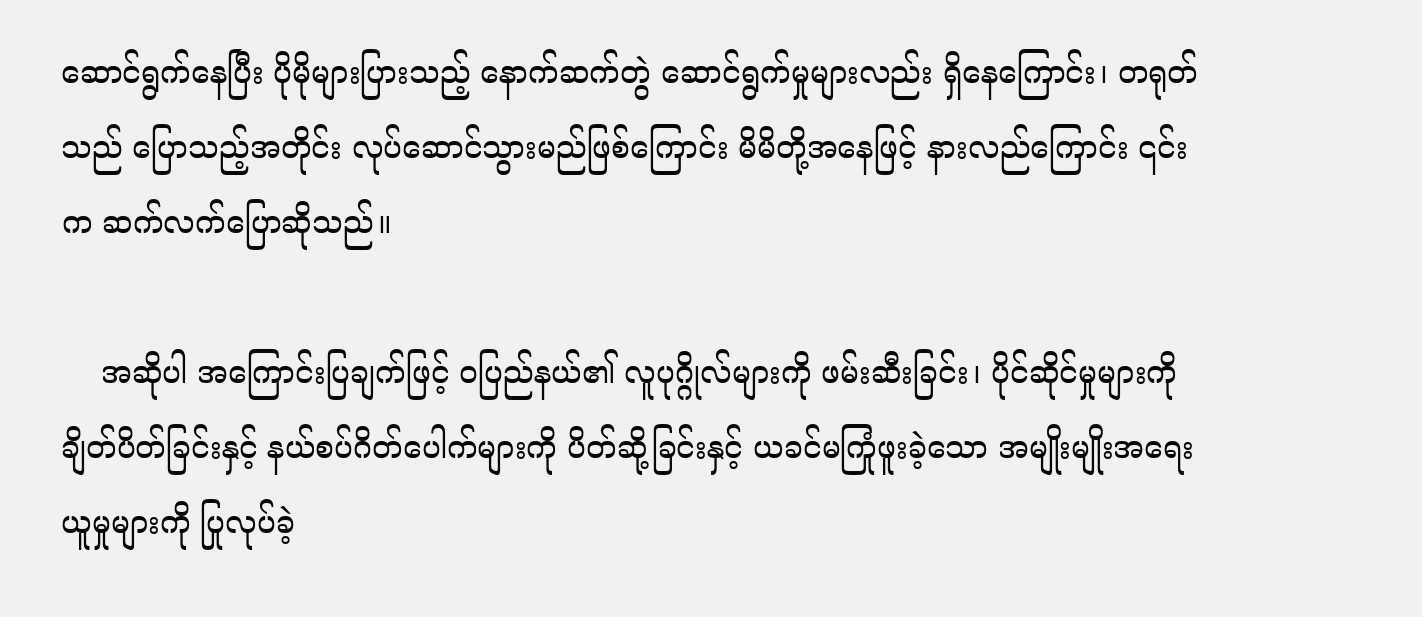ဆောင်ရွက်နေပြီး ပိုမိုများပြားသည့် နောက်ဆက်တွဲ ဆောင်ရွက်မှုများလည်း ရှိနေကြောင်း၊ တရုတ်သည် ပြောသည့်အတိုင်း လုပ်ဆောင်သွားမည်ဖြစ်ကြောင်း မိမိတို့အနေဖြင့် နားလည်ကြောင်း ၎င်းက ဆက်လက်ပြောဆိုသည်။

    အဆိုပါ အကြောင်းပြချက်ဖြင့် ဝပြည်နယ်၏ လူပုဂ္ဂိုလ်များကို ဖမ်းဆီးခြင်း၊ ပိုင်ဆိုင်မှုများကို ချိတ်ပိတ်ခြင်းနှင့် နယ်စပ်ဂိတ်ပေါက်များကို ပိတ်ဆို့ခြင်းနှင့် ယခင်မကြုံဖူးခဲ့သော အမျိုးမျိုးအရေးယူမှုများကို ပြုလုပ်ခဲ့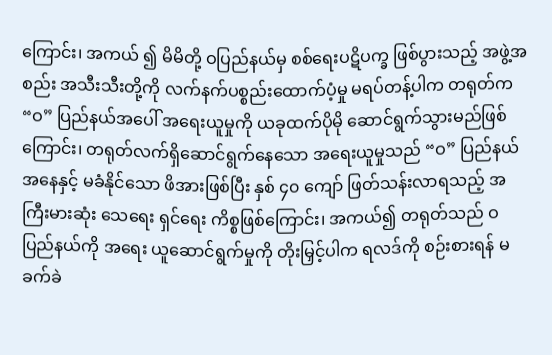ကြောင်း၊ အကယ် ၍ မိမိတို့ ဝပြည်နယ်မှ စစ်ရေးပဋိပက္ခ ဖြစ်ပွားသည့် အဖွဲ့အစည်း အသီးသီးတို့ကို လက်နက်ပစ္စည်းထောက်ပံ့မှု မရပ်တန့်ပါက တရုတ်က “ဝ” ပြည်နယ်အပေါ် အရေးယူမှုကို ယခုထက်ပိုမို ဆောင်ရွက်သွားမည်ဖြစ်ကြောင်း၊ တရုတ်လက်ရှိဆောင်ရွက်နေသော အရေးယူမှုသည် “ဝ” ပြည်နယ်အနေနှင့် မခံနိုင်သော ဖိအားဖြစ်ပြီး နှစ် ၄၀ ကျော် ဖြတ်သန်းလာရသည့် အကြီးမားဆုံး သေရေး ရှင်ရေး ကိစ္စဖြစ်ကြောင်း၊ အကယ်၍ တရုတ်သည် ဝ ပြည်နယ်ကို အရေး ယူဆောင်ရွက်မှုကို တိုးမြှင့်ပါက ရလဒ်ကို စဉ်းစားရန် မခက်ခဲ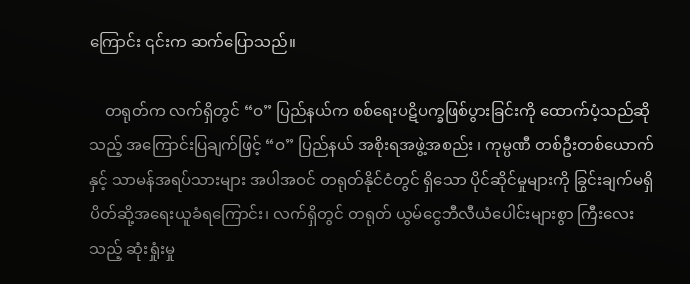ကြောင်း ၎င်းက ဆက်ပြောသည်။

    တရုတ်က လက်ရှိတွင် “ဝ” ပြည်နယ်က စစ်‌ရေးပဋိပက္ခဖြစ်ပွားခြင်းကို ထောက်ပံ့သည်ဆိုသည့် အကြောင်းပြချက်ဖြင့် “ဝ” ပြည်နယ် အစိုးရအဖွဲ့အစည်း ၊ ကုမ္ပဏီ တစ်ဦးတစ်ယောက်နှင့် သာမန်အရပ်သားများ အပါအဝင် တရုတ်နိုင်ငံတွင် ရှိသော ပိုင်ဆိုင်မှုများကို ခြွင်းချက်မရှိ ပိတ်ဆို့အရေးယူခံရကြောင်း၊ လက်ရှိတွင် တရုတ် ယွမ်ငွေဘီလီယံပေါင်းများစွာ ကြီးလေးသည့် ဆုံးရှုံးမှု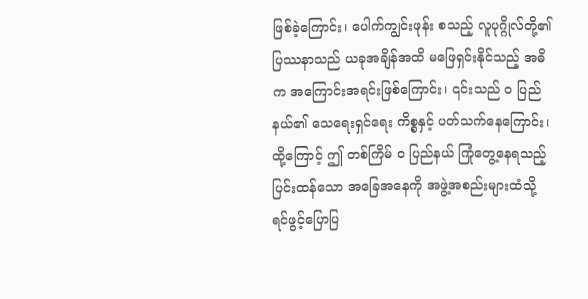ဖြစ်ခဲ့ကြောင်း၊ ပေါက်ကျွင်းဖုန်း စသည့် လူပုဂ္ဂိုလ်တို့၏ ပြဿနာသည် ယခုအချိန်အထိ မဖြေရှင်းနိုင်သည့် အဓိက အကြောင်းအရင်းဖြစ်ကြောင်း၊ ၎င်းသည် ဝ ပြည်နယ်၏ သေရေးရှင်ရေး ကိစ္စနှင့် ပတ်သက်နေကြောင်း၊ ထို့ကြောင့် ဤ တစ်ကြိမ် ဝ ပြည်နယ် ကြုံတွေ့နေရသည့် ပြင်းထန်သော အခြေအနေကို အဖွဲ့အစည်းများထံသို့ ရင်ဖွင့်ပြောပြ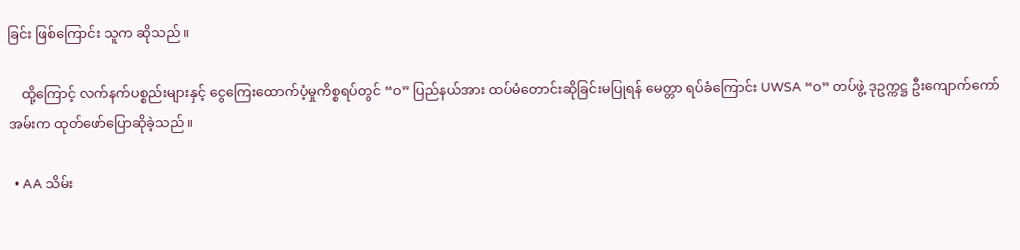ခြင်း ဖြစ်ကြောင်း သူက ဆိုသည်။

    ထို့ကြောင့် လက်နက်ပစ္စည်းများနှင့် ငွေကြေးထောက်ပံ့မှုကိစ္စရပ်တွင် “ဝ” ပြည်နယ်အား ထပ်မံတောင်းဆိုခြင်းမပြုရန် မေတ္တာ ရပ်ခံကြောင်း UWSA “ဝ” တပ်ဖွဲ့ ဒုဥက္ကဋ္ဌ ဦးကျောက်ကော်အမ်းက ထုတ်ဖော်ပြောဆိုခဲ့သည်။

  • AA သိမ်း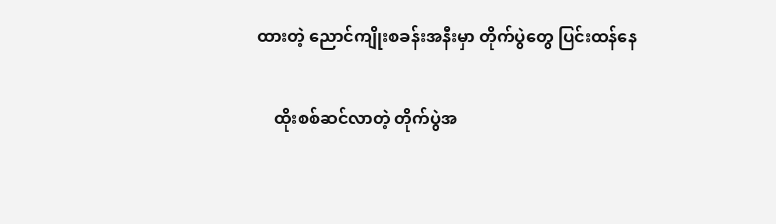ထားတဲ့ ညောင်ကျိုးစခန်းအနီးမှာ တိုက်ပွဲတွေ ပြင်းထန်နေ

    ထိုးစစ်ဆင်လာတဲ့ တိုက်ပွဲအ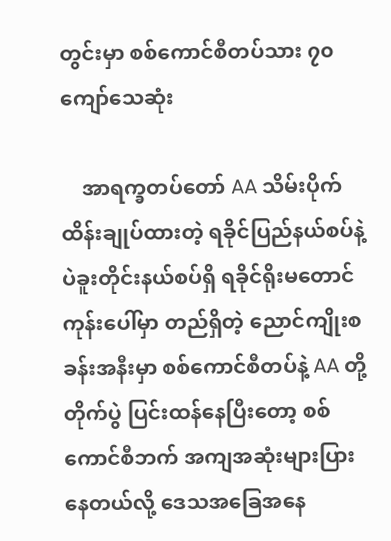တွင်းမှာ စစ်ကောင်စီတပ်သား ၇၀ ကျော်သေဆုံး

    အာရက္ခတပ်တော် AA သိမ်းပိုက်ထိန်းချုပ်ထားတဲ့ ရခိုင်ပြည်နယ်စပ်နဲ့ ပဲခူးတိုင်းနယ်စပ်ရှိ ရခိုင်ရိုးမတောင်ကုန်းပေါ်မှာ တည်ရှိတဲ့ ညောင်ကျိုးစခန်းအနီးမှာ စစ်ကောင်စီတပ်နဲ့ AA တို့ တိုက်ပွဲ ပြင်းထန်နေပြီးတော့ စစ်ကောင်စီဘက် အကျအဆုံးများပြားနေတယ်လို့ ဒေသအခြေအနေ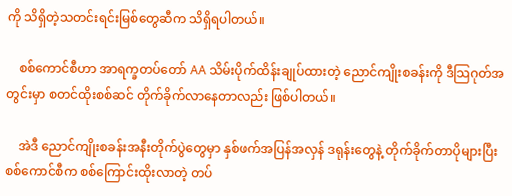ကို သိရှိတဲ့သတင်းရင်းမြစ်တွေဆီက သိရှိရပါတယ်။

    စစ်ကောင်စီဟာ အာရက္ခတပ်တော် AA သိမ်းပိုက်ထိန်းချုပ်ထားတဲ့ ညောင်ကျိုးစခန်းကို ဒီသြဂုတ်အတွင်းမှာ စတင်ထိုးစစ်ဆင် တိုက်ခိုက်လာနေတာလည်း ဖြစ်ပါတယ်။

    အဲဒီ ညောင်ကျိုးစခန်းအနီးတိုက်ပွဲတွေမှာ နှစ်ဖက်အပြန်အလှန် ဒရုန်းတွေနဲ့ တိုက်ခိုက်တာပိုများပြီး စစ်ကောင်စီက စစ်ကြောင်းထိုးလာတဲ့ တပ်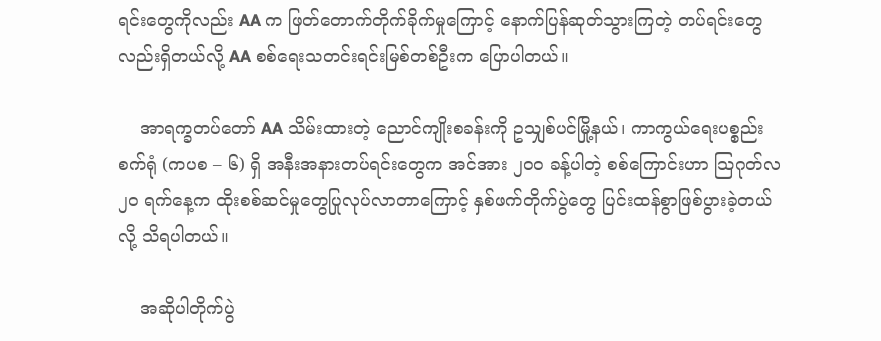ရင်းတွေကိုလည်း AA က ဖြတ်တောက်တိုက်ခိုက်မှုကြောင့် နောက်ပြန်ဆုတ်သွားကြတဲ့ တပ်ရင်းတွေလည်းရှိတယ်လို့ AA စစ်ရေးသတင်းရင်းမြစ်တစ်ဦးက ပြောပါတယ်။

    အာရက္ခတပ်တော် AA သိမ်းထားတဲ့ ညောင်ကျိုးစခန်းကို ဥသျှစ်ပင်မြို့နယ်၊ ကာကွယ်ရေးပစ္စည်းစက်ရုံ (ကပစ – ၆) ရှိ အနီးအနားတပ်ရင်းတွေက အင်အား ၂၀၀ ခန့်ပါတဲ့ စစ်ကြောင်းဟာ သြဂုတ်လ ၂၀ ရက်နေ့က ထိုးစစ်ဆင်မှုတွေပြုလုပ်လာတာကြောင့် နှစ်ဖက်တိုက်ပွဲတွေ ပြင်းထန်စွာဖြစ်ပွားခဲ့တယ်လို့ သိရပါတယ်။

    အဆိုပါတိုက်ပွဲ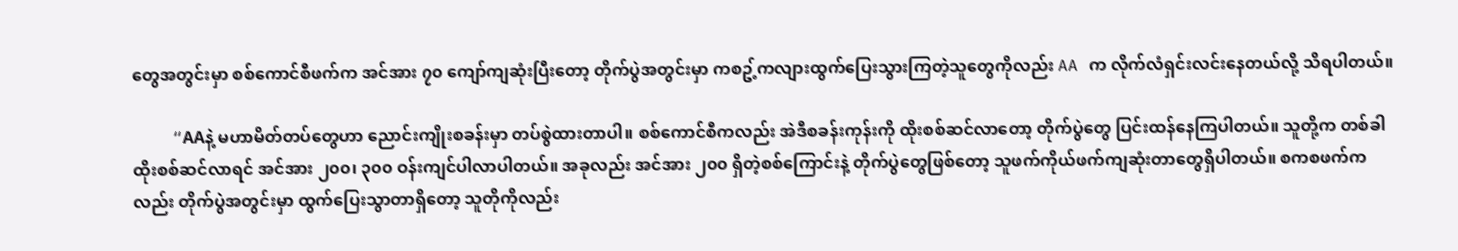တွေအတွင်းမှာ စစ်ကောင်စီဖက်က အင်အား ၇၀ ကျော်ကျဆုံးပြီးတော့ တိုက်ပွဲအတွင်းမှာ ကစဥ့်ကလျားထွက်ပြေးသွားကြတဲ့သူတွေကိုလည်း AA က လိုက်လံရှင်းလင်းနေတယ်လို့ သိရပါတယ်။

    “AAနဲ့ မဟာမိတ်တပ်တွေဟာ ညောင်းကျိုးစခန်းမှာ တပ်စွဲထားတာပါ။ စစ်ကောင်စီကလည်း အဲဒီစခန်းကုန်းကို ထိုးစစ်ဆင်လာတော့ တိုက်ပွဲတွေ ပြင်းထန်နေကြပါတယ်။ သူတို့က တစ်ခါထိုးစစ်ဆင်လာရင် အင်အား ၂၀၀၊ ၃၀၀ ဝန်းကျင်ပါလာပါတယ်။ အခုလည်း အင်အား ၂၀၀ ရှိတဲ့စစ်ကြောင်းနဲ့ တိုက်ပွဲတွေဖြစ်တော့ သူဖက်ကိုယ်ဖက်ကျဆုံးတာတွေရှိပါတယ်။ စကစဖက်ကလည်း တိုက်ပွဲအတွင်းမှာ ထွက်ပြေးသွာတာရှိတော့ သူတိုကိုလည်း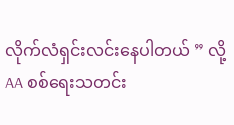လိုက်လံရှင်းလင်းနေပါတယ် ” လို့ AA စစ်ရေးသတင်း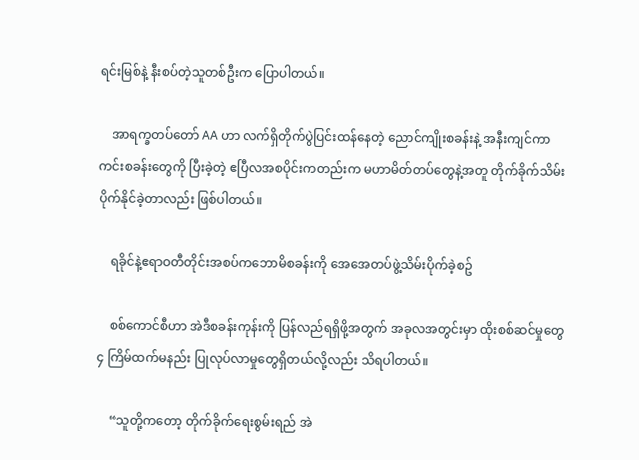ရင်းမြစ်နဲ့ နီးစပ်တဲ့သူတစ်ဦးက ပြောပါတယ်။

    အာရက္ခတပ်တော် AA ဟာ လက်ရှိတိုက်ပွဲပြင်းထန်နေတဲ့ ညောင်ကျိုးစခန်းနဲ့ အနီးကျင်ကာကင်းစခန်းတွေကို ပြီးခဲ့တဲ့ ဧပြီလအစပိုင်းကတည်းက မဟာမိတ်တပ်တွေနဲ့အတူ တိုက်ခိုက်သိမ်းပိုက်နိုင်ခဲ့တာလည်း ဖြစ်ပါတယ်။

    ရခိုင်နဲ့ဧရာဝတီတိုင်းအစပ်ကဘောမိစခန်းကို အေအေတပ်ဖွဲ့သိမ်းပိုက်ခဲ့စဥ်

    စစ်ကောင်စီဟာ အဲဒီစခန်းကုန်းကို ပြန်လည်ရရှိဖို့အတွက် အခုလအတွင်းမှာ ထိုးစစ်ဆင်မှုတွေ ၄ ကြိမ်ထက်မနည်း ပြုလုပ်လာမှုတွေရှိတယ်လို့လည်း သိရပါတယ်။

    “သူတို့ကတော့ တိုက်ခိုက်ရေးစွမ်းရည် အဲ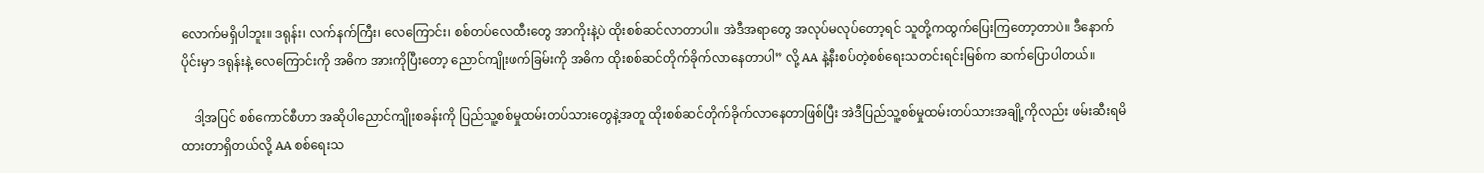လောက်မရှိပါဘူး။ ဒရုန်း၊ လက်နက်ကြီး၊ လေကြောင်း၊ စစ်တပ်လေထီးတွေ အာကိုးနဲ့ပဲ ထိုးစစ်ဆင်လာတာပါ။ အဲဒီအရာတွေ အလုပ်မလုပ်တော့ရင် သူတို့ကထွက်ပြေးကြတော့တာပဲ။ ဒီနောက်ပိုင်းမှာ ဒရုန်းနဲ့ လေကြောင်းကို အဓိက အားကိုပြီးတော့ ညောင်ကျိုးဖက်ခြမ်းကို အဓိက ထိုးစစ်ဆင်တိုက်ခိုက်လာနေတာပါ” လို့ AA နဲ့နီးစပ်တဲ့စစ်ရေးသတင်းရင်းမြစ်က ဆက်ပြောပါတယ်။

    ဒါ့အပြင် စစ်ကောင်စီဟာ အဆိုပါညောင်ကျိုးစခန်းကို ပြည်သူ့စစ်မှုထမ်းတပ်သားတွေနဲ့အတူ ထိုးစစ်ဆင်တိုက်ခိုက်လာနေတာဖြစ်ပြီး အဲဒီပြည်သူ့စစ်မှုထမ်းတပ်သားအချို့ကိုလည်း ဖမ်းဆီးရမိထားတာရှိတယ်လို့ AA စစ်ရေးသ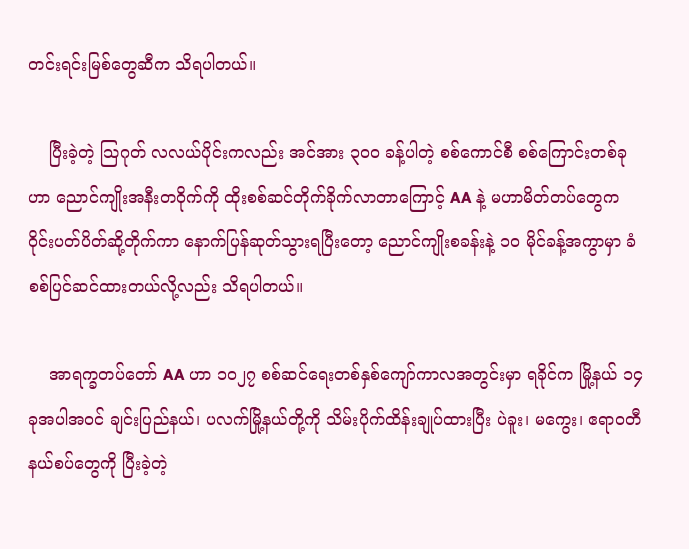တင်းရင်းမြစ်တွေဆီက သိရပါတယ်။

    ပြီးခဲ့တဲ့ သြဂုတ် လလယ်ပိုင်းကလည်း အင်အား ၃၀၀ ခန့်ပါတဲ့ စစ်ကောင်စီ စစ်ကြောင်းတစ်ခုဟာ ညောင်ကျိုးအနီးတဝိုက်ကို ထိုးစစ်ဆင်တိုက်ခိုက်လာတာကြောင့် AA နဲ့ မဟာမိတ်တပ်တွေက ဝိုင်းပတ်ပိတ်ဆို့တိုက်ကာ နောက်ပြန်ဆုတ်သွားရပြီးတော့ ညောင်ကျိုးစခန်းနဲ့ ၁၀ မိုင်ခန့်အကွာမှာ ခံစစ်ပြင်ဆင်ထားတယ်လို့လည်း သိရပါတယ်။

    အာရက္ခတပ်တော် AA ဟာ ၁၀၂၇ စစ်ဆင်ရေးတစ်နှစ်ကျော်ကာလအတွင်းမှာ ရခိုင်က မြို့နယ် ၁၄ ခုအပါအဝင် ချင်းပြည်နယ်၊ ပလက်မြို့နယ်တို့ကို သိမ်းပိုက်ထိန်းချုပ်ထားပြီး ပဲခူး၊ မကွေး၊ ဧရာဝတီနယ်စပ်တွေကို ပြီးခဲ့တဲ့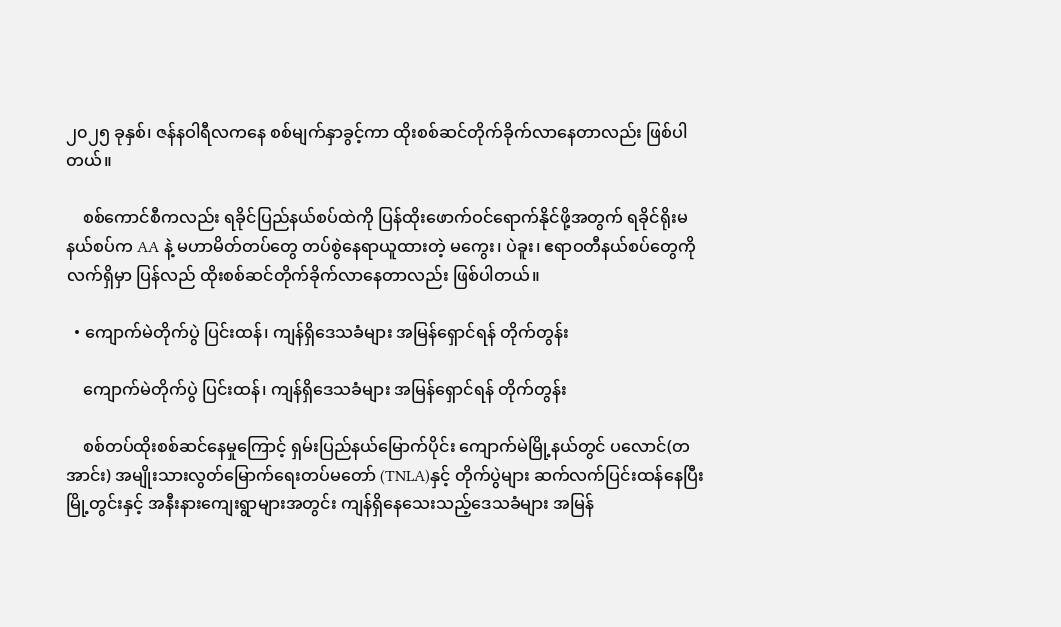၂၀၂၅ ခုနှစ်၊ ဇန်နဝါရီလကနေ စစ်မျက်နှာခွင့်ကာ ထိုးစစ်ဆင်တိုက်ခိုက်လာနေတာလည်း ဖြစ်ပါတယ်။

    စစ်ကောင်စီကလည်း ရခိုင်ပြည်နယ်စပ်ထဲကို ပြန်ထိုးဖောက်ဝင်ရောက်နိုင်ဖို့အတွက် ရခိုင်ရိုးမနယ်စပ်က AA နဲ့ မဟာမိတ်တပ်တွေ တပ်စွဲနေရာယူထားတဲ့ မကွေး၊ ပဲခူး၊ ဧရာဝတီနယ်စပ်တွေကို လက်ရှိမှာ ပြန်လည် ထိုးစစ်ဆင်တိုက်ခိုက်လာနေတာလည်း ဖြစ်ပါတယ်။

  • ကျောက်မဲတိုက်ပွဲ ပြင်းထန်၊ ကျန်ရှိဒေသခံများ အမြန်ရှောင်ရန် တိုက်တွန်း

    ကျောက်မဲတိုက်ပွဲ ပြင်းထန်၊ ကျန်ရှိဒေသခံများ အမြန်ရှောင်ရန် တိုက်တွန်း

    စစ်တပ်ထိုးစစ်ဆင်နေမှုကြောင့် ရှမ်းပြည်နယ်မြောက်ပိုင်း ကျောက်မဲမြို့နယ်တွင် ပလောင်(တအာင်း) အမျိုးသားလွတ်မြောက်ရေးတပ်မတော် (TNLA)နှင့် တိုက်ပွဲများ ဆက်လက်ပြင်းထန်နေပြီး မြို့တွင်းနှင့် အနီးနားကျေးရွာများအတွင်း ကျန်ရှိနေသေးသည့်ဒေသခံများ အမြန်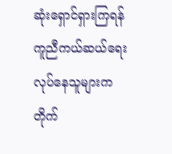ဆုံးရှောင်ရှားကြရန် ကူညီကယ်ဆယ်ရေးလုပ်နေသူများက တိုက်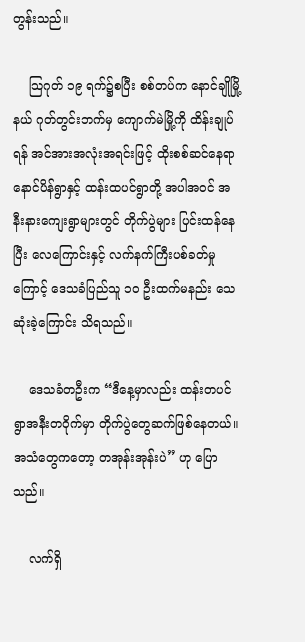တွန်းသည်။

    သြဂုတ် ၁၉ ရက်၌စပြီး စစ်တပ်က နောင်ချိုမြို့နယ် ဂုတ်တွင်းဘက်မှ ကျောက်မဲမြို့ကို ထိန်းချုပ်ရန် အင်အားအလုံးအရင်းဖြင့် ထိုးစစ်ဆင်နေရာ နောင်ပိန်ရွာနှင့် ထန်းထပင်ရွာတို့ အပါအဝင် အနီးနားကျေးရွာများတွင် တိုက်ပွဲများ ပြင်းထန်နေပြီး လေကြောင်းနှင့် လက်နက်ကြီးပစ်ခတ်မှုကြောင့် ဒေသခံပြည်သူ ၁၀ ဦးထက်မနည်း သေဆုံးခဲ့ကြောင်း သိရသည်။

    ဒေသခံတဦးက “ဒီနေ့မှာလည်း ထန်းတပင်ရွာအနီးတဝိုက်မှာ တိုက်ပွဲတွေဆက်ဖြစ်နေတယ်။ အသံတွေကတော့ တအုန်းအုန်းပဲ” ဟု ပြောသည်။

    လက်ရှိ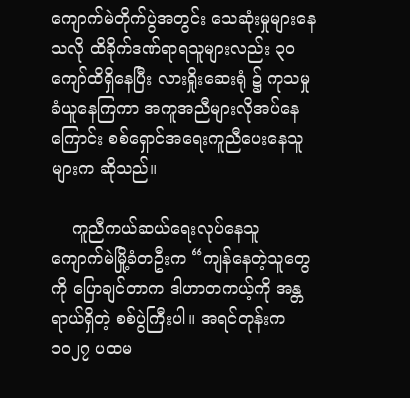ကျောက်မဲတိုက်ပွဲအတွင်း သေဆုံးမှုများနေသလို ထိခိုက်ဒဏ်ရာရသူများလည်း ၃၀ ကျော်ထိရှိနေပြီး လားရှိုးဆေးရုံ ၌ ကုသမှုခံယူနေကြကာ အကူအညီများလိုအပ်နေကြောင်း စစ်ရှောင်အရေးကူညီပေးနေသူများက ဆိုသည်။

    ကူညီကယ်ဆယ်ရေးလုပ်နေသူ ကျောက်မဲမြို့ခံတဦးက “ကျန်နေတဲ့သူတွေကို ပြောချင်တာက ဒါဟာတကယ့်ကို အန္တရာယ်ရှိတဲ့ စစ်ပွဲကြီးပါ။ အရင်တုန်းက ၁၀၂၇ ပထမ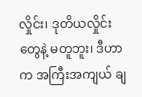လှိုင်း၊ ဒုတိယလှိုင်းတွေနဲ့ မတူဘူး၊ ဒီဟာက အကြီးအကျယ် ချ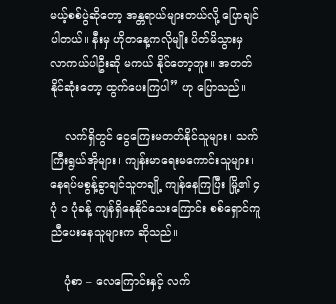မယ့်စစ်ပွဲဆိုတော့ အန္တရာယ်များတယ်လို့ ပြောချင်ပါတယ်။ နီးမှ ဟိုတနေ့ကလိုမျိုး ပိတ်မိသွားမှ လာကယ်ပါဦးဆို မကယ် နိုင်တော့ဘူး။ အတတ်နိုင်ဆုံးတော့ ထွက်ပေးကြပါ” ဟု ပြောသည်။

    လက်ရှိတွင် ငွေကြေးမတတ်နိုင်သူများ၊ သက်ကြီးရွယ်အိုများ၊ ကျန်းမာရေးမကောင်းသူများ၊ နေရပ်မစွန့်ခွာချင်သူတချို့ ကျန်နေကြပြီး မြို့၏ ၄ ပုံ ၁ ပုံခန့် ကျန်ရှိနေနိုင်သေးကြောင်း စစ်ရှောင်ကူညီပေးနေသူများက ဆိုသည်။

    ပုံစာ – လေကြောင်းနှင့် လက်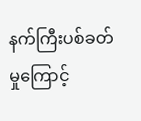နက်ကြီးပစ်ခတ်မှုကြောင့်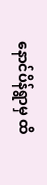နောင်ပိန်ရွာမှ ထိ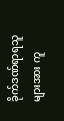ခိုက်ဒဏ်ရာရသူများအား ကူ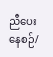ညီပေးနေစဉ်/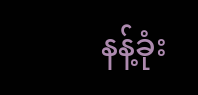နန့်ခုံး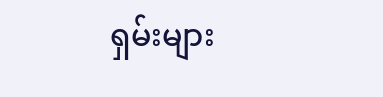ရှမ်းများ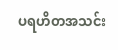ပရဟိတအသင်း